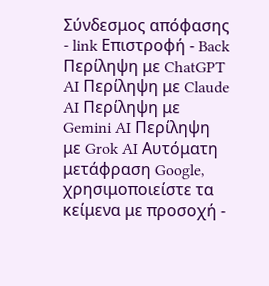Σύνδεσμος απόφασης - link Επιστροφή - Back Περίληψη με ChatGPT AI Περίληψη με Claude AI Περίληψη με Gemini AI Περίληψη με Grok AI Αυτόματη μετάφραση Google, χρησιμοποιείστε τα κείμενα με προσοχή -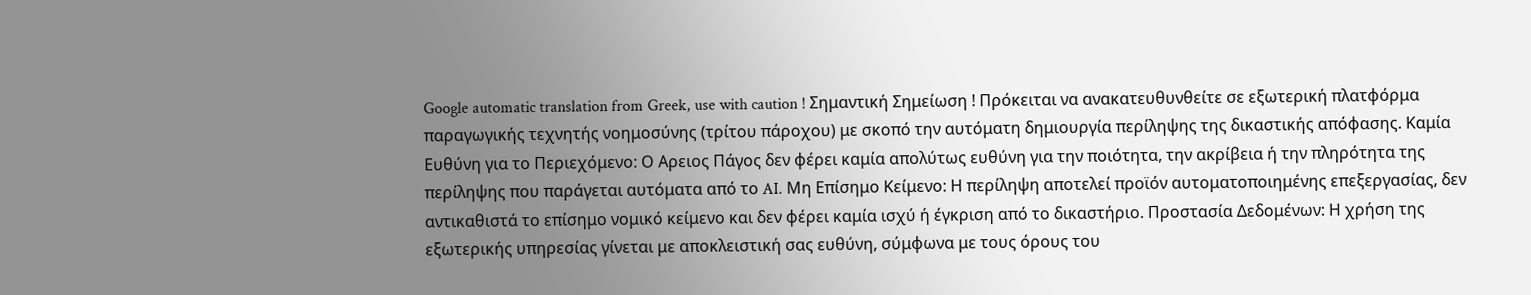Google automatic translation from Greek, use with caution ! Σημαντική Σημείωση ! Πρόκειται να ανακατευθυνθείτε σε εξωτερική πλατφόρμα παραγωγικής τεχνητής νοημοσύνης (τρίτου πάροχου) με σκοπό την αυτόματη δημιουργία περίληψης της δικαστικής απόφασης. Καμία Ευθύνη για το Περιεχόμενο: Ο Αρειος Πάγος δεν φέρει καμία απολύτως ευθύνη για την ποιότητα, την ακρίβεια ή την πληρότητα της περίληψης που παράγεται αυτόματα από το AI. Μη Επίσημο Κείμενο: Η περίληψη αποτελεί προϊόν αυτοματοποιημένης επεξεργασίας, δεν αντικαθιστά το επίσημο νομικό κείμενο και δεν φέρει καμία ισχύ ή έγκριση από το δικαστήριο. Προστασία Δεδομένων: Η χρήση της εξωτερικής υπηρεσίας γίνεται με αποκλειστική σας ευθύνη, σύμφωνα με τους όρους του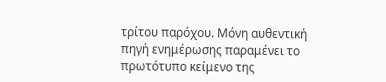τρίτου παρόχου. Μόνη αυθεντική πηγή ενημέρωσης παραμένει το πρωτότυπο κείμενο της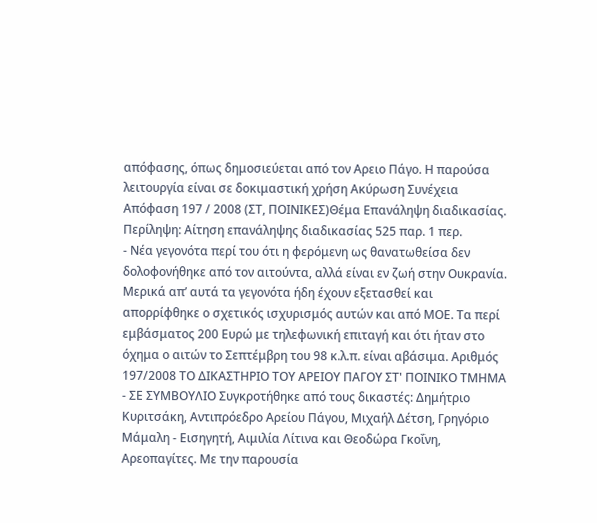απόφασης, όπως δημοσιεύεται από τον Αρειο Πάγο. Η παρούσα λειτουργία είναι σε δοκιμαστική χρήση Ακύρωση Συνέχεια Απόφαση 197 / 2008 (ΣΤ, ΠΟΙΝΙΚΕΣ)Θέμα Επανάληψη διαδικασίας. Περίληψη: Αίτηση επανάληψης διαδικασίας 525 παρ. 1 περ.
- Νέα γεγονότα περί του ότι η φερόμενη ως θανατωθείσα δεν δολοφονήθηκε από τον αιτούντα, αλλά είναι εν ζωή στην Ουκρανία. Μερικά απ’ αυτά τα γεγονότα ήδη έχουν εξετασθεί και απορρίφθηκε ο σχετικός ισχυρισμός αυτών και από ΜΟΕ. Τα περί εμβάσματος 200 Ευρώ με τηλεφωνική επιταγή και ότι ήταν στο όχημα ο αιτών το Σεπτέμβρη του 98 κ.λ.π. είναι αβάσιμα. Αριθμός 197/2008 ΤΟ ΔΙΚΑΣΤΗΡΙΟ ΤΟΥ ΑΡΕΙΟΥ ΠΑΓΟΥ ΣΤ' ΠΟΙΝΙΚΟ ΤΜΗΜΑ - ΣΕ ΣΥΜΒΟΥΛΙΟ Συγκροτήθηκε από τους δικαστές: Δημήτριο Κυριτσάκη, Αντιπρόεδρο Αρείου Πάγου, Μιχαήλ Δέτση, Γρηγόριο Μάμαλη - Εισηγητή, Αιμιλία Λίτινα και Θεοδώρα Γκοΐνη, Αρεοπαγίτες. Με την παρουσία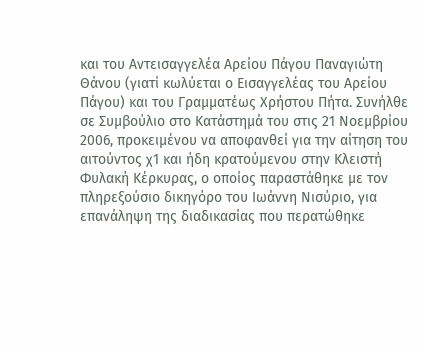και του Αντεισαγγελέα Αρείου Πάγου Παναγιώτη Θάνου (γιατί κωλύεται ο Εισαγγελέας του Αρείου Πάγου) και του Γραμματέως Χρήστου Πήτα. Συνήλθε σε Συμβούλιο στο Κατάστημά του στις 21 Νοεμβρίου 2006, προκειμένου να αποφανθεί για την αίτηση του αιτούντος χ1 και ήδη κρατούμενου στην Κλειστή Φυλακή Κέρκυρας, ο οποίος παραστάθηκε με τον πληρεξούσιο δικηγόρο του Ιωάννη Νισύριο, για επανάληψη της διαδικασίας που περατώθηκε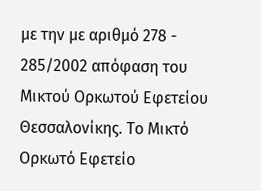με την με αριθμό 278 - 285/2002 απόφαση του Μικτού Ορκωτού Εφετείου Θεσσαλονίκης. Το Μικτό Ορκωτό Εφετείο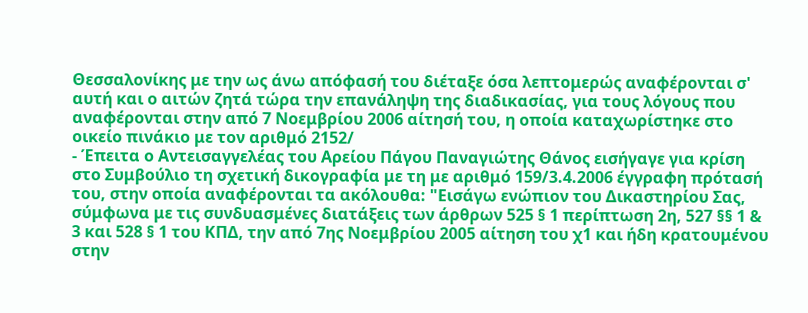Θεσσαλονίκης με την ως άνω απόφασή του διέταξε όσα λεπτομερώς αναφέρονται σ' αυτή και ο αιτών ζητά τώρα την επανάληψη της διαδικασίας, για τους λόγους που αναφέρονται στην από 7 Νοεμβρίου 2006 αίτησή του, η οποία καταχωρίστηκε στο οικείο πινάκιο με τον αριθμό 2152/
- Έπειτα ο Αντεισαγγελέας του Αρείου Πάγου Παναγιώτης Θάνος εισήγαγε για κρίση στο Συμβούλιο τη σχετική δικογραφία με τη με αριθμό 159/3.4.2006 έγγραφη πρότασή του, στην οποία αναφέρονται τα ακόλουθα: "Εισάγω ενώπιον του Δικαστηρίου Σας, σύμφωνα με τις συνδυασμένες διατάξεις των άρθρων 525 § 1 περίπτωση 2η, 527 §§ 1 & 3 και 528 § 1 του ΚΠΔ, την από 7ης Νοεμβρίου 2005 αίτηση του χ1 και ήδη κρατουμένου στην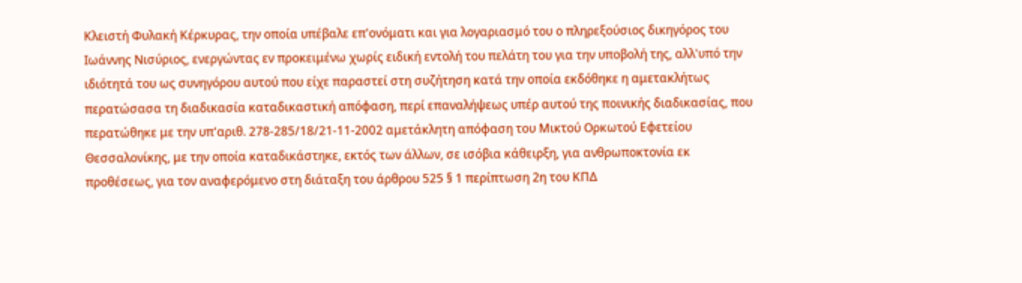Κλειστή Φυλακή Κέρκυρας, την οποία υπέβαλε επ'ονόματι και για λογαριασμό του ο πληρεξούσιος δικηγόρος του Ιωάννης Νισύριος, ενεργώντας εν προκειμένω χωρίς ειδική εντολή του πελάτη του για την υποβολή της, αλλ'υπό την ιδιότητά του ως συνηγόρου αυτού που είχε παραστεί στη συζήτηση κατά την οποία εκδόθηκε η αμετακλήτως περατώσασα τη διαδικασία καταδικαστική απόφαση, περί επαναλήψεως υπέρ αυτού της ποινικής διαδικασίας, που περατώθηκε με την υπ'αριθ. 278-285/18/21-11-2002 αμετάκλητη απόφαση του Μικτού Ορκωτού Εφετείου Θεσσαλονίκης, με την οποία καταδικάστηκε, εκτός των άλλων, σε ισόβια κάθειρξη, για ανθρωποκτονία εκ προθέσεως, για τον αναφερόμενο στη διάταξη του άρθρου 525 § 1 περίπτωση 2η του ΚΠΔ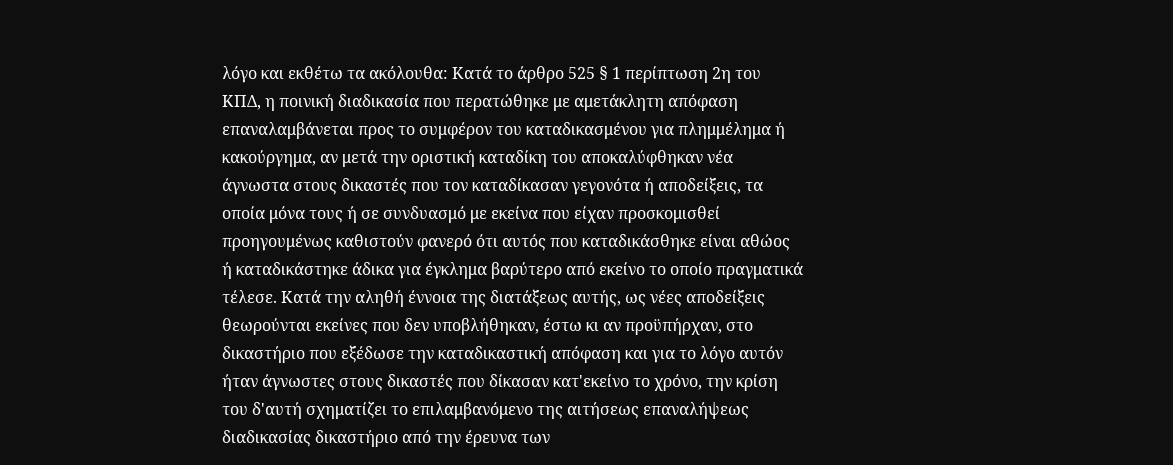λόγο και εκθέτω τα ακόλουθα: Κατά το άρθρο 525 § 1 περίπτωση 2η του ΚΠΔ, η ποινική διαδικασία που περατώθηκε με αμετάκλητη απόφαση επαναλαμβάνεται προς το συμφέρον του καταδικασμένου για πλημμέλημα ή κακούργημα, αν μετά την οριστική καταδίκη του αποκαλύφθηκαν νέα άγνωστα στους δικαστές που τον καταδίκασαν γεγονότα ή αποδείξεις, τα οποία μόνα τους ή σε συνδυασμό με εκείνα που είχαν προσκομισθεί προηγουμένως καθιστούν φανερό ότι αυτός που καταδικάσθηκε είναι αθώος ή καταδικάστηκε άδικα για έγκλημα βαρύτερο από εκείνο το οποίο πραγματικά τέλεσε. Κατά την αληθή έννοια της διατάξεως αυτής, ως νέες αποδείξεις θεωρούνται εκείνες που δεν υποβλήθηκαν, έστω κι αν προϋπήρχαν, στο δικαστήριο που εξέδωσε την καταδικαστική απόφαση και για το λόγο αυτόν ήταν άγνωστες στους δικαστές που δίκασαν κατ'εκείνο το χρόνο, την κρίση του δ'αυτή σχηματίζει το επιλαμβανόμενο της αιτήσεως επαναλήψεως διαδικασίας δικαστήριο από την έρευνα των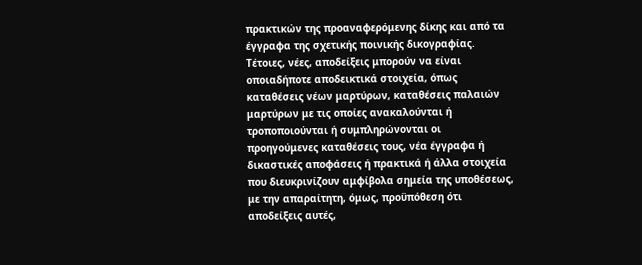πρακτικών της προαναφερόμενης δίκης και από τα έγγραφα της σχετικής ποινικής δικογραφίας. Τέτοιες, νέες, αποδείξεις μπορούν να είναι οποιαδήποτε αποδεικτικά στοιχεία, όπως καταθέσεις νέων μαρτύρων, καταθέσεις παλαιών μαρτύρων με τις οποίες ανακαλούνται ή τροποποιούνται ή συμπληρώνονται οι προηγούμενες καταθέσεις τους, νέα έγγραφα ή δικαστικές αποφάσεις ή πρακτικά ή άλλα στοιχεία που διευκρινίζουν αμφίβολα σημεία της υποθέσεως, με την απαραίτητη, όμως, προϋπόθεση ότι αποδείξεις αυτές,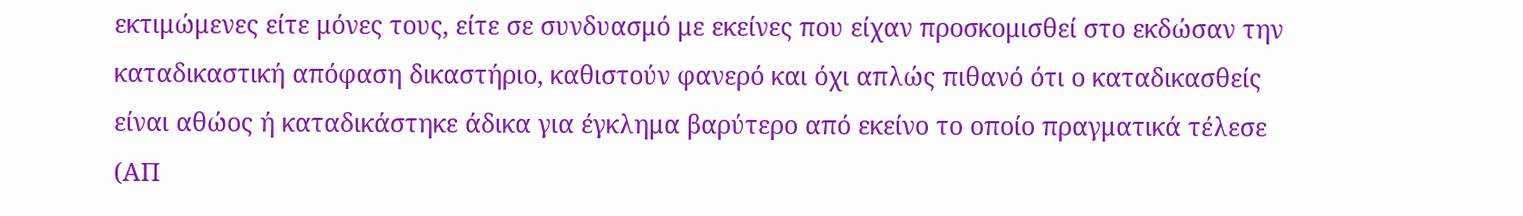εκτιμώμενες είτε μόνες τους, είτε σε συνδυασμό με εκείνες που είχαν προσκομισθεί στο εκδώσαν την καταδικαστική απόφαση δικαστήριο, καθιστούν φανερό και όχι απλώς πιθανό ότι ο καταδικασθείς είναι αθώος ή καταδικάστηκε άδικα για έγκλημα βαρύτερο από εκείνο το οποίο πραγματικά τέλεσε (ΑΠ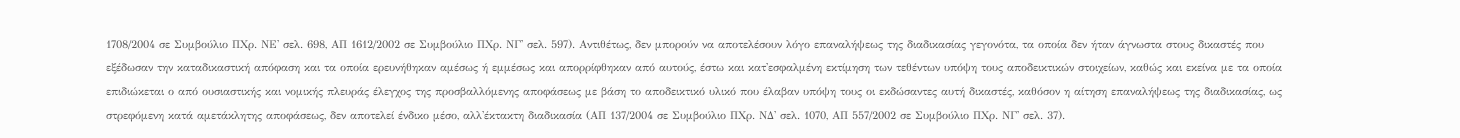1708/2004 σε Συμβούλιο ΠΧρ. ΝΕ' σελ. 698, ΑΠ 1612/2002 σε Συμβούλιο ΠΧρ. ΝΓ' σελ. 597). Αντιθέτως, δεν μπορούν να αποτελέσουν λόγο επαναλήψεως της διαδικασίας γεγονότα, τα οποία δεν ήταν άγνωστα στους δικαστές που εξέδωσαν την καταδικαστική απόφαση και τα οποία ερευνήθηκαν αμέσως ή εμμέσως και απορρίφθηκαν από αυτούς, έστω και κατ'εσφαλμένη εκτίμηση των τεθέντων υπόψη τους αποδεικτικών στοιχείων, καθώς και εκείνα με τα οποία επιδιώκεται ο από ουσιαστικής και νομικής πλευράς έλεγχος της προσβαλλόμενης αποφάσεως με βάση το αποδεικτικό υλικό που έλαβαν υπόψη τους οι εκδώσαντες αυτή δικαστές, καθόσον η αίτηση επαναλήψεως της διαδικασίας, ως στρεφόμενη κατά αμετάκλητης αποφάσεως, δεν αποτελεί ένδικο μέσο, αλλ'έκτακτη διαδικασία (ΑΠ 137/2004 σε Συμβούλιο ΠΧρ. ΝΔ' σελ. 1070, ΑΠ 557/2002 σε Συμβούλιο ΠΧρ. ΝΓ' σελ. 37).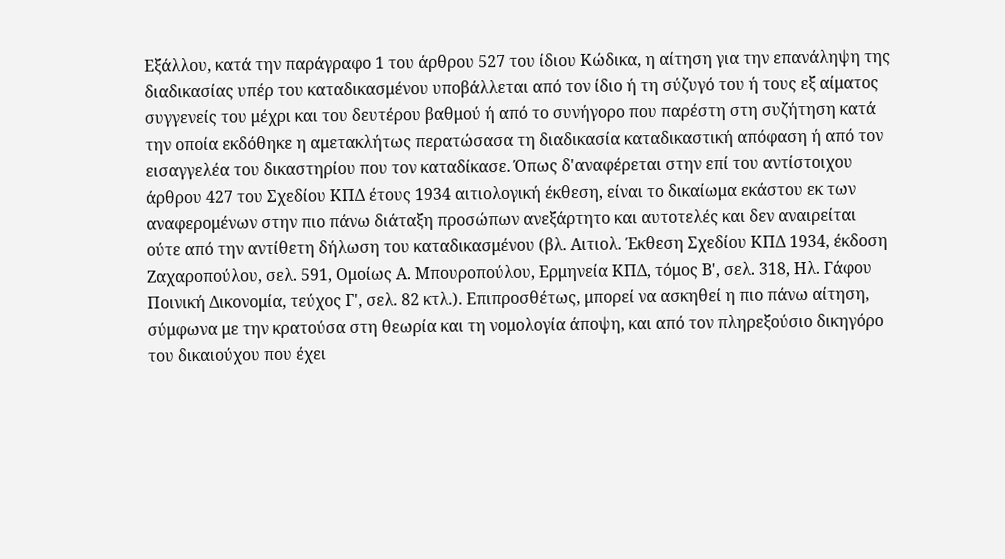Εξάλλου, κατά την παράγραφο 1 του άρθρου 527 του ίδιου Κώδικα, η αίτηση για την επανάληψη της διαδικασίας υπέρ του καταδικασμένου υποβάλλεται από τον ίδιο ή τη σύζυγό του ή τους εξ αίματος συγγενείς του μέχρι και του δευτέρου βαθμού ή από το συνήγορο που παρέστη στη συζήτηση κατά την οποία εκδόθηκε η αμετακλήτως περατώσασα τη διαδικασία καταδικαστική απόφαση ή από τον εισαγγελέα του δικαστηρίου που τον καταδίκασε. Όπως δ'αναφέρεται στην επί του αντίστοιχου άρθρου 427 του Σχεδίου ΚΠΔ έτους 1934 αιτιολογική έκθεση, είναι το δικαίωμα εκάστου εκ των αναφερομένων στην πιο πάνω διάταξη προσώπων ανεξάρτητο και αυτοτελές και δεν αναιρείται ούτε από την αντίθετη δήλωση του καταδικασμένου (βλ. Αιτιολ. Έκθεση Σχεδίου ΚΠΔ 1934, έκδοση Ζαχαροπούλου, σελ. 591, Ομοίως Α. Μπουροπούλου, Ερμηνεία ΚΠΔ, τόμος Β', σελ. 318, Ηλ. Γάφου Ποινική Δικονομία, τεύχος Γ', σελ. 82 κτλ.). Επιπροσθέτως, μπορεί να ασκηθεί η πιο πάνω αίτηση, σύμφωνα με την κρατούσα στη θεωρία και τη νομολογία άποψη, και από τον πληρεξούσιο δικηγόρο του δικαιούχου που έχει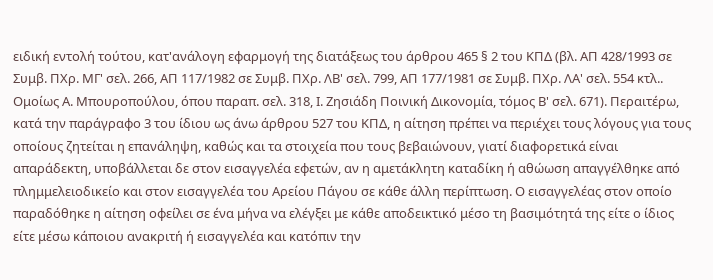ειδική εντολή τούτου, κατ'ανάλογη εφαρμογή της διατάξεως του άρθρου 465 § 2 του ΚΠΔ (βλ. ΑΠ 428/1993 σε Συμβ. ΠΧρ. ΜΓ' σελ. 266, ΑΠ 117/1982 σε Συμβ. ΠΧρ. ΛΒ' σελ. 799, ΑΠ 177/1981 σε Συμβ. ΠΧρ. ΛΑ' σελ. 554 κτλ.. Ομοίως Α. Μπουροπούλου, όπου παραπ. σελ. 318, Ι. Ζησιάδη Ποινική Δικονομία, τόμος Β' σελ. 671). Περαιτέρω, κατά την παράγραφο 3 του ίδιου ως άνω άρθρου 527 του ΚΠΔ, η αίτηση πρέπει να περιέχει τους λόγους για τους οποίους ζητείται η επανάληψη, καθώς και τα στοιχεία που τους βεβαιώνουν, γιατί διαφορετικά είναι απαράδεκτη, υποβάλλεται δε στον εισαγγελέα εφετών, αν η αμετάκλητη καταδίκη ή αθώωση απαγγέλθηκε από πλημμελειοδικείο και στον εισαγγελέα του Αρείου Πάγου σε κάθε άλλη περίπτωση. Ο εισαγγελέας στον οποίο παραδόθηκε η αίτηση οφείλει σε ένα μήνα να ελέγξει με κάθε αποδεικτικό μέσο τη βασιμότητά της είτε ο ίδιος είτε μέσω κάποιου ανακριτή ή εισαγγελέα και κατόπιν την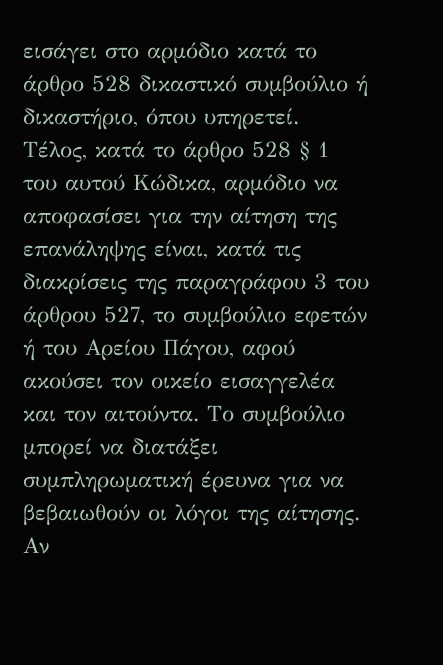εισάγει στο αρμόδιο κατά το άρθρο 528 δικαστικό συμβούλιο ή δικαστήριο, όπου υπηρετεί. Τέλος, κατά το άρθρο 528 § 1 του αυτού Κώδικα, αρμόδιο να αποφασίσει για την αίτηση της επανάληψης είναι, κατά τις διακρίσεις της παραγράφου 3 του άρθρου 527, το συμβούλιο εφετών ή του Αρείου Πάγου, αφού ακούσει τον οικείο εισαγγελέα και τον αιτούντα. Το συμβούλιο μπορεί να διατάξει συμπληρωματική έρευνα για να βεβαιωθούν οι λόγοι της αίτησης. Αν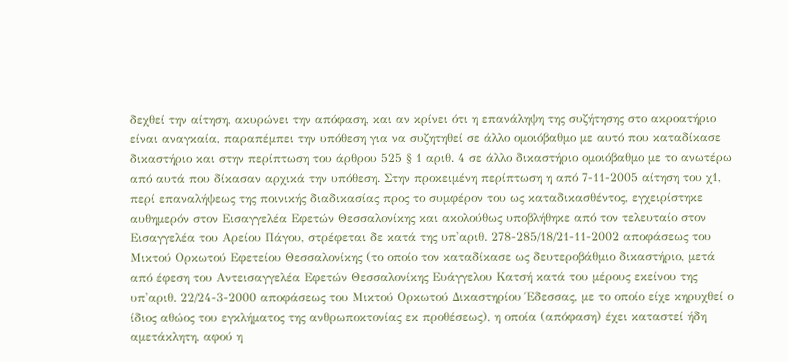δεχθεί την αίτηση, ακυρώνει την απόφαση, και αν κρίνει ότι η επανάληψη της συζήτησης στο ακροατήριο είναι αναγκαία, παραπέμπει την υπόθεση για να συζητηθεί σε άλλο ομοιόβαθμο με αυτό που καταδίκασε δικαστήριο και στην περίπτωση του άρθρου 525 § 1 αριθ. 4 σε άλλο δικαστήριο ομοιόβαθμο με το ανωτέρω από αυτά που δίκασαν αρχικά την υπόθεση. Στην προκειμένη περίπτωση η από 7-11-2005 αίτηση του χ1, περί επαναλήψεως της ποινικής διαδικασίας προς το συμφέρον του ως καταδικασθέντος, εγχειρίστηκε αυθημερόν στον Εισαγγελέα Εφετών Θεσσαλονίκης και ακολούθως υποβλήθηκε από τον τελευταίο στον Εισαγγελέα του Αρείου Πάγου, στρέφεται δε κατά της υπ'αριθ. 278-285/18/21-11-2002 αποφάσεως του Μικτού Ορκωτού Εφετείου Θεσσαλονίκης (το οποίο τον καταδίκασε ως δευτεροβάθμιο δικαστήριο, μετά από έφεση του Αντεισαγγελέα Εφετών Θεσσαλονίκης Ευάγγελου Κατσή κατά του μέρους εκείνου της υπ'αριθ. 22/24-3-2000 αποφάσεως του Μικτού Ορκωτού Δικαστηρίου Έδεσσας, με το οποίο είχε κηρυχθεί ο ίδιος αθώος του εγκλήματος της ανθρωποκτονίας εκ προθέσεως), η οποία (απόφαση) έχει καταστεί ήδη αμετάκλητη, αφού η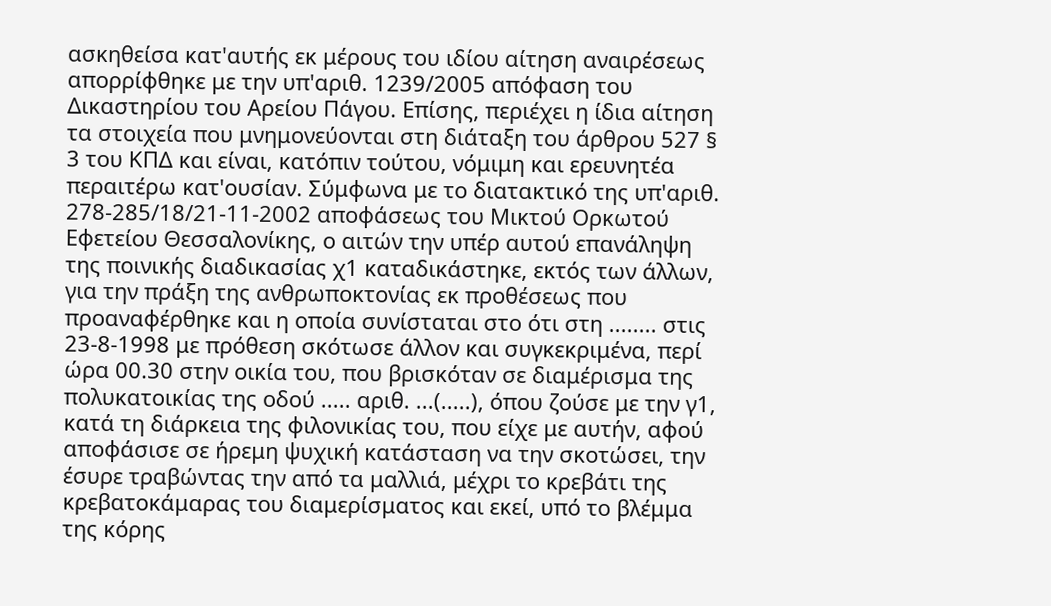ασκηθείσα κατ'αυτής εκ μέρους του ιδίου αίτηση αναιρέσεως απορρίφθηκε με την υπ'αριθ. 1239/2005 απόφαση του Δικαστηρίου του Αρείου Πάγου. Επίσης, περιέχει η ίδια αίτηση τα στοιχεία που μνημονεύονται στη διάταξη του άρθρου 527 § 3 του ΚΠΔ και είναι, κατόπιν τούτου, νόμιμη και ερευνητέα περαιτέρω κατ'ουσίαν. Σύμφωνα με το διατακτικό της υπ'αριθ. 278-285/18/21-11-2002 αποφάσεως του Μικτού Ορκωτού Εφετείου Θεσσαλονίκης, ο αιτών την υπέρ αυτού επανάληψη της ποινικής διαδικασίας χ1 καταδικάστηκε, εκτός των άλλων, για την πράξη της ανθρωποκτονίας εκ προθέσεως που προαναφέρθηκε και η οποία συνίσταται στο ότι στη ........ στις 23-8-1998 με πρόθεση σκότωσε άλλον και συγκεκριμένα, περί ώρα 00.30 στην οικία του, που βρισκόταν σε διαμέρισμα της πολυκατοικίας της οδού ..... αριθ. ...(.....), όπου ζούσε με την γ1, κατά τη διάρκεια της φιλονικίας του, που είχε με αυτήν, αφού αποφάσισε σε ήρεμη ψυχική κατάσταση να την σκοτώσει, την έσυρε τραβώντας την από τα μαλλιά, μέχρι το κρεβάτι της κρεβατοκάμαρας του διαμερίσματος και εκεί, υπό το βλέμμα της κόρης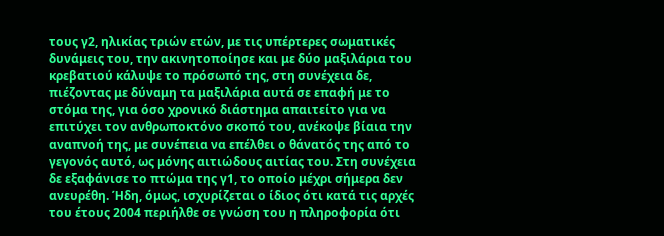τους γ2, ηλικίας τριών ετών, με τις υπέρτερες σωματικές δυνάμεις του, την ακινητοποίησε και με δύο μαξιλάρια του κρεβατιού κάλυψε το πρόσωπό της, στη συνέχεια δε, πιέζοντας με δύναμη τα μαξιλάρια αυτά σε επαφή με το στόμα της, για όσο χρονικό διάστημα απαιτείτο για να επιτύχει τον ανθρωποκτόνο σκοπό του, ανέκοψε βίαια την αναπνοή της, με συνέπεια να επέλθει ο θάνατός της από το γεγονός αυτό, ως μόνης αιτιώδους αιτίας του. Στη συνέχεια δε εξαφάνισε το πτώμα της γ1, το οποίο μέχρι σήμερα δεν ανευρέθη. Ήδη, όμως, ισχυρίζεται ο ίδιος ότι κατά τις αρχές του έτους 2004 περιήλθε σε γνώση του η πληροφορία ότι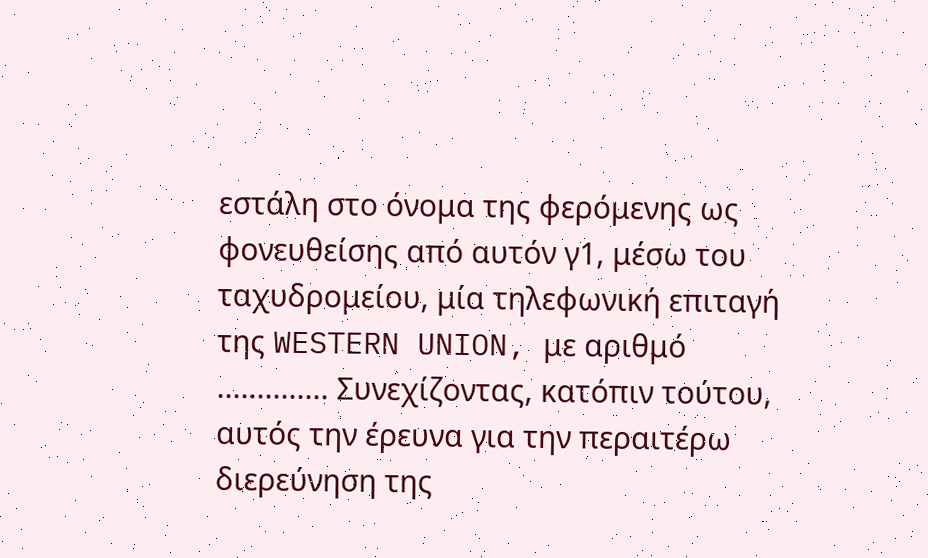εστάλη στο όνομα της φερόμενης ως φονευθείσης από αυτόν γ1, μέσω του ταχυδρομείου, μία τηλεφωνική επιταγή της WESTERN UNION, με αριθμό .............. Συνεχίζοντας, κατόπιν τούτου, αυτός την έρευνα για την περαιτέρω διερεύνηση της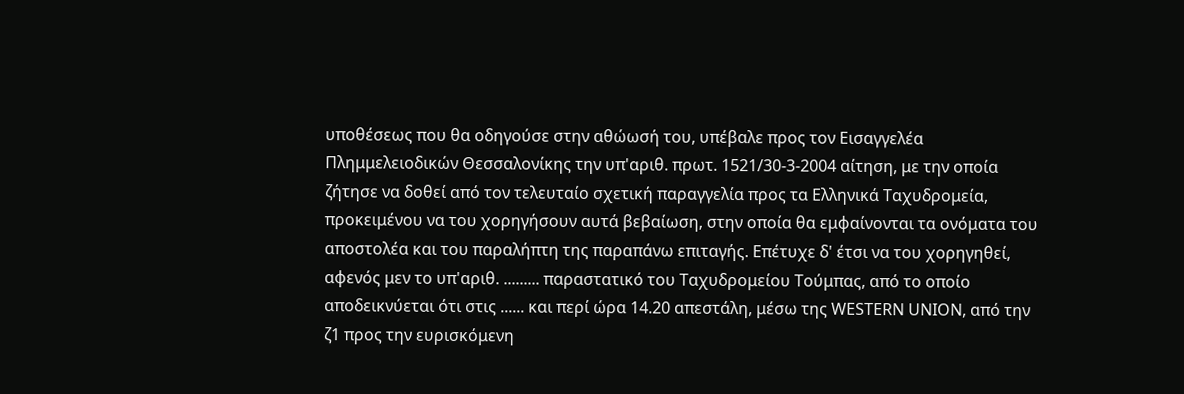υποθέσεως που θα οδηγούσε στην αθώωσή του, υπέβαλε προς τον Εισαγγελέα Πλημμελειοδικών Θεσσαλονίκης την υπ'αριθ. πρωτ. 1521/30-3-2004 αίτηση, με την οποία ζήτησε να δοθεί από τον τελευταίο σχετική παραγγελία προς τα Ελληνικά Ταχυδρομεία, προκειμένου να του χορηγήσουν αυτά βεβαίωση, στην οποία θα εμφαίνονται τα ονόματα του αποστολέα και του παραλήπτη της παραπάνω επιταγής. Επέτυχε δ' έτσι να του χορηγηθεί, αφενός μεν το υπ'αριθ. ......... παραστατικό του Ταχυδρομείου Τούμπας, από το οποίο αποδεικνύεται ότι στις ...... και περί ώρα 14.20 απεστάλη, μέσω της WESTERN UNION, από την ζ1 προς την ευρισκόμενη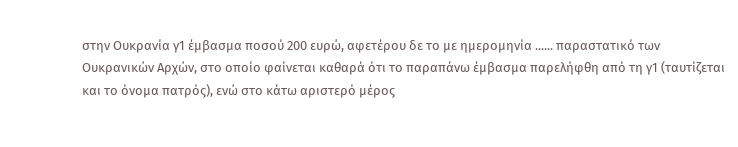στην Ουκρανία γ1 έμβασμα ποσού 200 ευρώ, αφετέρου δε το με ημερομηνία ...... παραστατικό των Ουκρανικών Αρχών, στο οποίο φαίνεται καθαρά ότι το παραπάνω έμβασμα παρελήφθη από τη γ1 (ταυτίζεται και το όνομα πατρός), ενώ στο κάτω αριστερό μέρος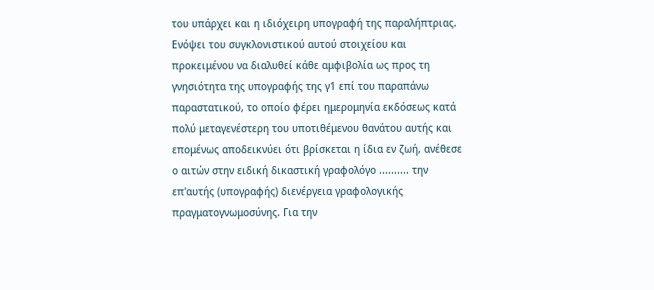του υπάρχει και η ιδιόχειρη υπογραφή της παραλήπτριας. Ενόψει του συγκλονιστικού αυτού στοιχείου και προκειμένου να διαλυθεί κάθε αμφιβολία ως προς τη γνησιότητα της υπογραφής της γ1 επί του παραπάνω παραστατικού, το οποίο φέρει ημερομηνία εκδόσεως κατά πολύ μεταγενέστερη του υποτιθέμενου θανάτου αυτής και επομένως αποδεικνύει ότι βρίσκεται η ίδια εν ζωή, ανέθεσε ο αιτών στην ειδική δικαστική γραφολόγο .......... την επ'αυτής (υπογραφής) διενέργεια γραφολογικής πραγματογνωμοσύνης. Για την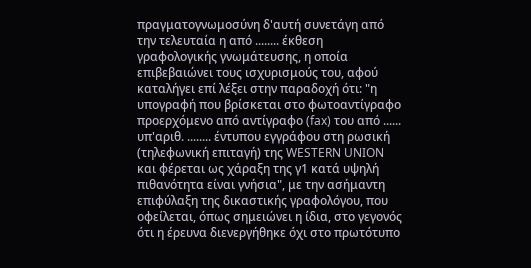πραγματογνωμοσύνη δ'αυτή συνετάγη από την τελευταία η από ........ έκθεση γραφολογικής γνωμάτευσης, η οποία επιβεβαιώνει τους ισχυρισμούς του, αφού καταλήγει επί λέξει στην παραδοχή ότι: "η υπογραφή που βρίσκεται στο φωτοαντίγραφο προερχόμενο από αντίγραφο (fax) του από ...... υπ'αριθ. ........ έντυπου εγγράφου στη ρωσική (τηλεφωνική επιταγή) της WESTERN UNION και φέρεται ως χάραξη της γ1 κατά υψηλή πιθανότητα είναι γνήσια", με την ασήμαντη επιφύλαξη της δικαστικής γραφολόγου, που οφείλεται, όπως σημειώνει η ίδια, στο γεγονός ότι η έρευνα διενεργήθηκε όχι στο πρωτότυπο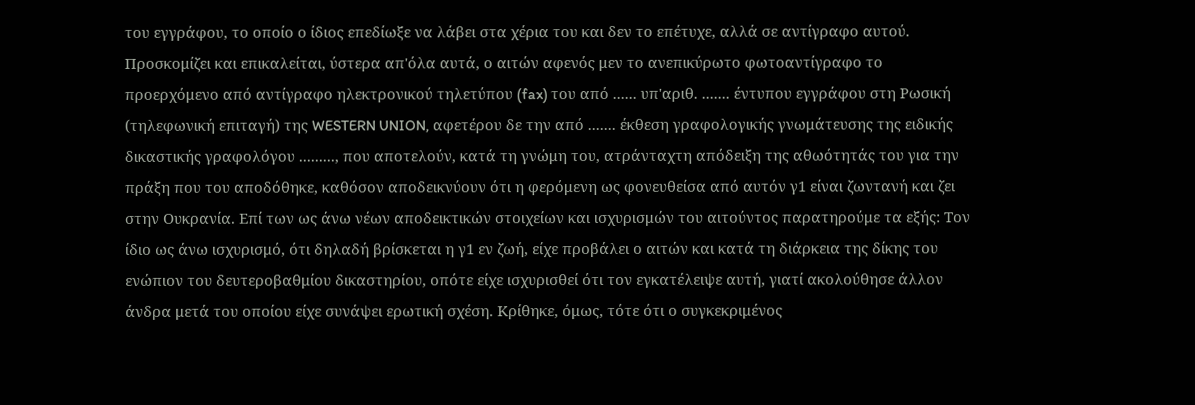του εγγράφου, το οποίο ο ίδιος επεδίωξε να λάβει στα χέρια του και δεν το επέτυχε, αλλά σε αντίγραφο αυτού. Προσκομίζει και επικαλείται, ύστερα απ'όλα αυτά, ο αιτών αφενός μεν το ανεπικύρωτο φωτοαντίγραφο το προερχόμενο από αντίγραφο ηλεκτρονικού τηλετύπου (fax) του από ...... υπ'αριθ. ....... έντυπου εγγράφου στη Ρωσική (τηλεφωνική επιταγή) της WESTERN UNION, αφετέρου δε την από ....... έκθεση γραφολογικής γνωμάτευσης της ειδικής δικαστικής γραφολόγου ........., που αποτελούν, κατά τη γνώμη του, ατράνταχτη απόδειξη της αθωότητάς του για την πράξη που του αποδόθηκε, καθόσον αποδεικνύουν ότι η φερόμενη ως φονευθείσα από αυτόν γ1 είναι ζωντανή και ζει στην Ουκρανία. Επί των ως άνω νέων αποδεικτικών στοιχείων και ισχυρισμών του αιτούντος παρατηρούμε τα εξής: Τον ίδιο ως άνω ισχυρισμό, ότι δηλαδή βρίσκεται η γ1 εν ζωή, είχε προβάλει ο αιτών και κατά τη διάρκεια της δίκης του ενώπιον του δευτεροβαθμίου δικαστηρίου, οπότε είχε ισχυρισθεί ότι τον εγκατέλειψε αυτή, γιατί ακολούθησε άλλον άνδρα μετά του οποίου είχε συνάψει ερωτική σχέση. Κρίθηκε, όμως, τότε ότι ο συγκεκριμένος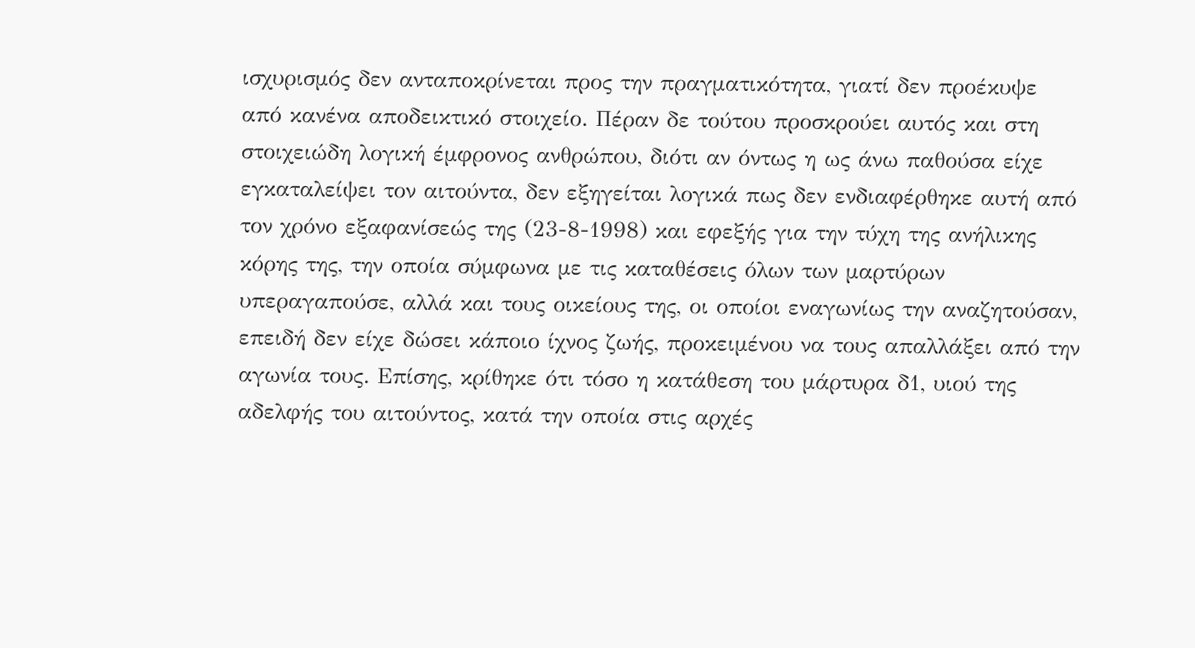ισχυρισμός δεν ανταποκρίνεται προς την πραγματικότητα, γιατί δεν προέκυψε από κανένα αποδεικτικό στοιχείο. Πέραν δε τούτου προσκρούει αυτός και στη στοιχειώδη λογική έμφρονος ανθρώπου, διότι αν όντως η ως άνω παθούσα είχε εγκαταλείψει τον αιτούντα, δεν εξηγείται λογικά πως δεν ενδιαφέρθηκε αυτή από τον χρόνο εξαφανίσεώς της (23-8-1998) και εφεξής για την τύχη της ανήλικης κόρης της, την οποία σύμφωνα με τις καταθέσεις όλων των μαρτύρων υπεραγαπούσε, αλλά και τους οικείους της, οι οποίοι εναγωνίως την αναζητούσαν, επειδή δεν είχε δώσει κάποιο ίχνος ζωής, προκειμένου να τους απαλλάξει από την αγωνία τους. Επίσης, κρίθηκε ότι τόσο η κατάθεση του μάρτυρα δ1, υιού της αδελφής του αιτούντος, κατά την οποία στις αρχές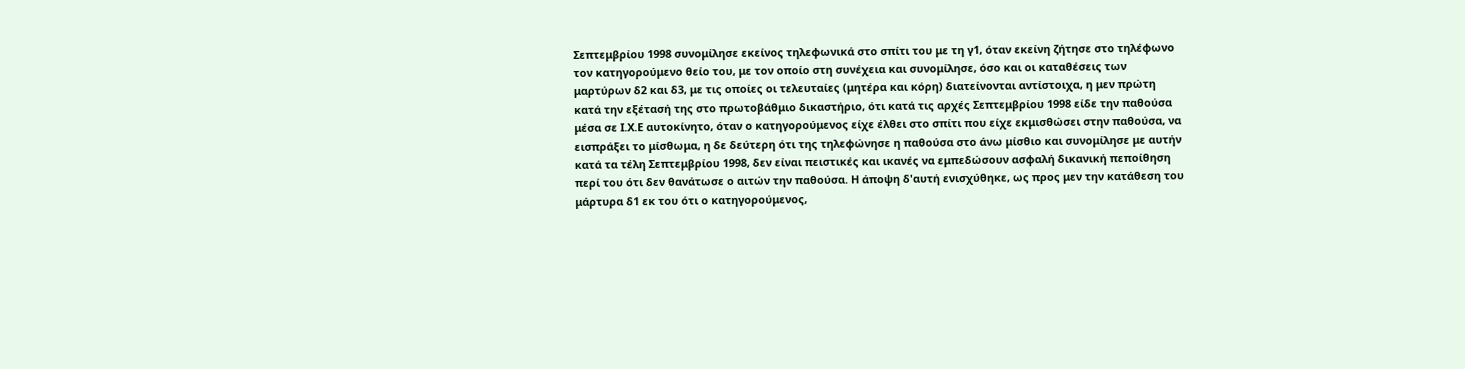Σεπτεμβρίου 1998 συνομίλησε εκείνος τηλεφωνικά στο σπίτι του με τη γ1, όταν εκείνη ζήτησε στο τηλέφωνο τον κατηγορούμενο θείο του, με τον οποίο στη συνέχεια και συνομίλησε, όσο και οι καταθέσεις των μαρτύρων δ2 και δ3, με τις οποίες οι τελευταίες (μητέρα και κόρη) διατείνονται αντίστοιχα, η μεν πρώτη κατά την εξέτασή της στο πρωτοβάθμιο δικαστήριο, ότι κατά τις αρχές Σεπτεμβρίου 1998 είδε την παθούσα μέσα σε Ι.Χ.Ε αυτοκίνητο, όταν ο κατηγορούμενος είχε έλθει στο σπίτι που είχε εκμισθώσει στην παθούσα, να εισπράξει το μίσθωμα, η δε δεύτερη ότι της τηλεφώνησε η παθούσα στο άνω μίσθιο και συνομίλησε με αυτήν κατά τα τέλη Σεπτεμβρίου 1998, δεν είναι πειστικές και ικανές να εμπεδώσουν ασφαλή δικανική πεποίθηση περί του ότι δεν θανάτωσε ο αιτών την παθούσα. Η άποψη δ'αυτή ενισχύθηκε, ως προς μεν την κατάθεση του μάρτυρα δ1 εκ του ότι ο κατηγορούμενος,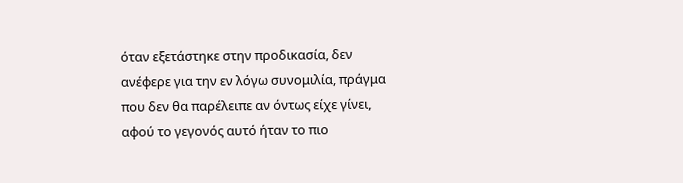όταν εξετάστηκε στην προδικασία, δεν ανέφερε για την εν λόγω συνομιλία, πράγμα που δεν θα παρέλειπε αν όντως είχε γίνει, αφού το γεγονός αυτό ήταν το πιο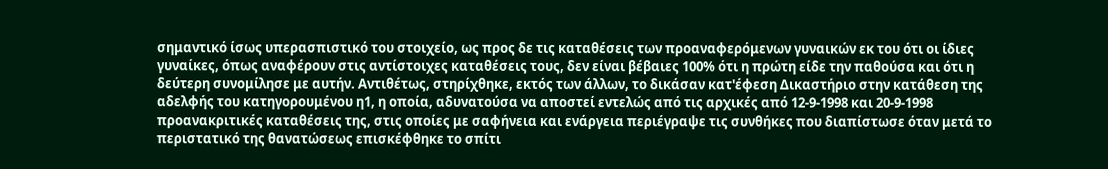σημαντικό ίσως υπερασπιστικό του στοιχείο, ως προς δε τις καταθέσεις των προαναφερόμενων γυναικών εκ του ότι οι ίδιες γυναίκες, όπως αναφέρουν στις αντίστοιχες καταθέσεις τους, δεν είναι βέβαιες 100% ότι η πρώτη είδε την παθούσα και ότι η δεύτερη συνομίλησε με αυτήν. Αντιθέτως, στηρίχθηκε, εκτός των άλλων, το δικάσαν κατ'έφεση Δικαστήριο στην κατάθεση της αδελφής του κατηγορουμένου η1, η οποία, αδυνατούσα να αποστεί εντελώς από τις αρχικές από 12-9-1998 και 20-9-1998 προανακριτικές καταθέσεις της, στις οποίες με σαφήνεια και ενάργεια περιέγραψε τις συνθήκες που διαπίστωσε όταν μετά το περιστατικό της θανατώσεως επισκέφθηκε το σπίτι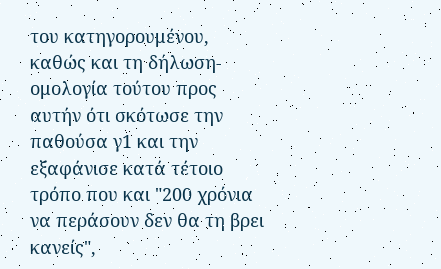του κατηγορουμένου, καθώς και τη δήλωση-ομολογία τούτου προς αυτήν ότι σκότωσε την παθούσα γ1 και την εξαφάνισε κατά τέτοιο τρόπο που και "200 χρόνια να περάσουν δεν θα τη βρει κανείς",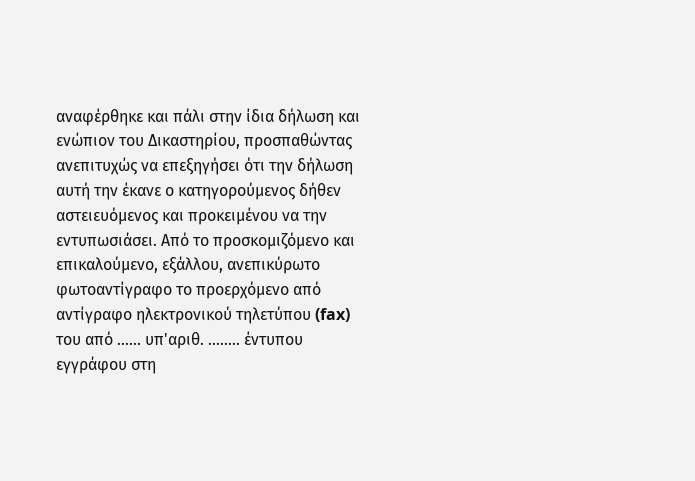αναφέρθηκε και πάλι στην ίδια δήλωση και ενώπιον του Δικαστηρίου, προσπαθώντας ανεπιτυχώς να επεξηγήσει ότι την δήλωση αυτή την έκανε ο κατηγορούμενος δήθεν αστειευόμενος και προκειμένου να την εντυπωσιάσει. Από το προσκομιζόμενο και επικαλούμενο, εξάλλου, ανεπικύρωτο φωτοαντίγραφο το προερχόμενο από αντίγραφο ηλεκτρονικού τηλετύπου (fax) του από ...... υπ'αριθ. ........ έντυπου εγγράφου στη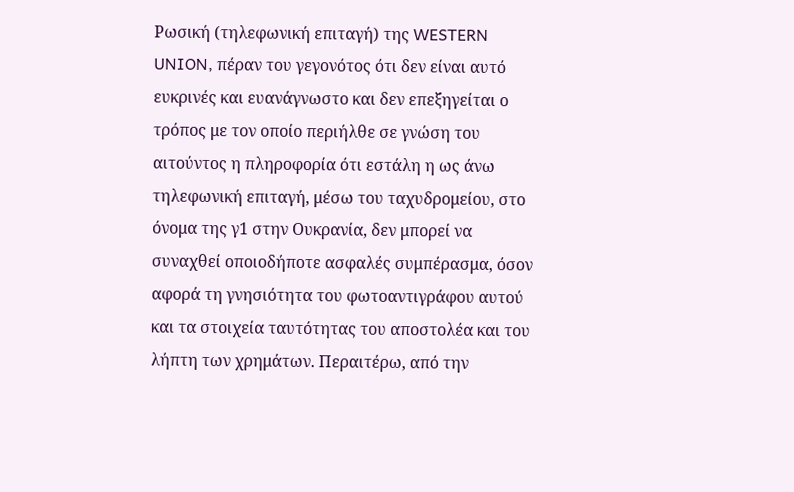Ρωσική (τηλεφωνική επιταγή) της WESTERN UNION, πέραν του γεγονότος ότι δεν είναι αυτό ευκρινές και ευανάγνωστο και δεν επεξηγείται ο τρόπος με τον οποίο περιήλθε σε γνώση του αιτούντος η πληροφορία ότι εστάλη η ως άνω τηλεφωνική επιταγή, μέσω του ταχυδρομείου, στο όνομα της γ1 στην Ουκρανία, δεν μπορεί να συναχθεί οποιοδήποτε ασφαλές συμπέρασμα, όσον αφορά τη γνησιότητα του φωτοαντιγράφου αυτού και τα στοιχεία ταυτότητας του αποστολέα και του λήπτη των χρημάτων. Περαιτέρω, από την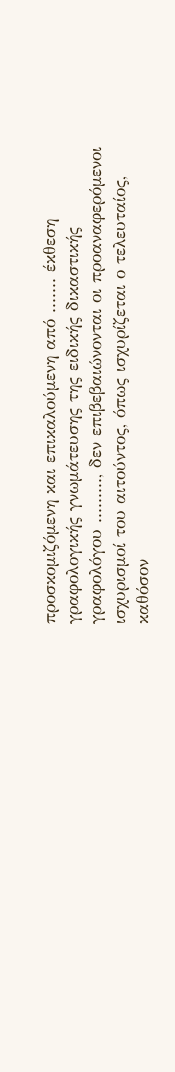προσκομιζόμενη και επικαλούμενη από ....... έκθεση γραφολογικής γνωμάτευσης της ειδικής δικαστικής γραφολόγου ........., δεν επιβεβαιώνονται οι προαναφερόμενοι ισχυρισμοί του αιτούντος, όπως ισχυρίζεται ο τελευταίος, καθόσον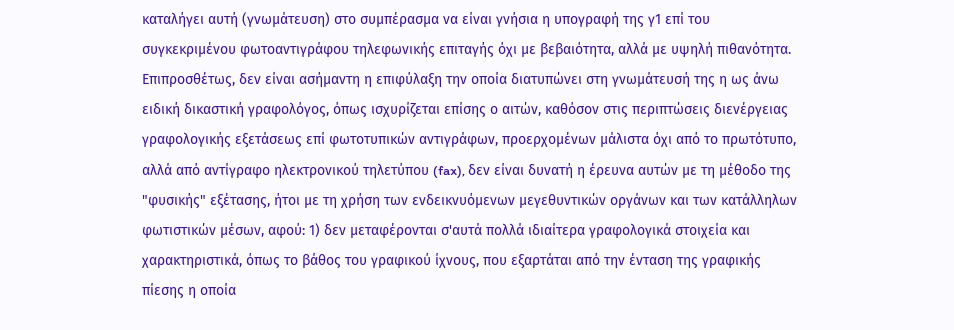καταλήγει αυτή (γνωμάτευση) στο συμπέρασμα να είναι γνήσια η υπογραφή της γ1 επί του συγκεκριμένου φωτοαντιγράφου τηλεφωνικής επιταγής όχι με βεβαιότητα, αλλά με υψηλή πιθανότητα. Επιπροσθέτως, δεν είναι ασήμαντη η επιφύλαξη την οποία διατυπώνει στη γνωμάτευσή της η ως άνω ειδική δικαστική γραφολόγος, όπως ισχυρίζεται επίσης ο αιτών, καθόσον στις περιπτώσεις διενέργειας γραφολογικής εξετάσεως επί φωτοτυπικών αντιγράφων, προερχομένων μάλιστα όχι από το πρωτότυπο, αλλά από αντίγραφο ηλεκτρονικού τηλετύπου (fax), δεν είναι δυνατή η έρευνα αυτών με τη μέθοδο της "φυσικής" εξέτασης, ήτοι με τη χρήση των ενδεικνυόμενων μεγεθυντικών οργάνων και των κατάλληλων φωτιστικών μέσων, αφού: 1) δεν μεταφέρονται σ'αυτά πολλά ιδιαίτερα γραφολογικά στοιχεία και χαρακτηριστικά, όπως το βάθος του γραφικού ίχνους, που εξαρτάται από την ένταση της γραφικής πίεσης η οποία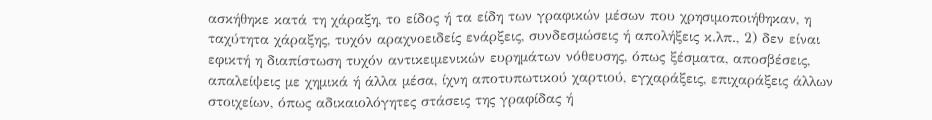ασκήθηκε κατά τη χάραξη, το είδος ή τα είδη των γραφικών μέσων που χρησιμοποιήθηκαν, η ταχύτητα χάραξης, τυχόν αραχνοειδείς ενάρξεις, συνδεσμώσεις ή απολήξεις κ.λπ., 2) δεν είναι εφικτή η διαπίστωση τυχόν αντικειμενικών ευρημάτων νόθευσης, όπως ξέσματα, αποσβέσεις, απαλείψεις με χημικά ή άλλα μέσα, ίχνη αποτυπωτικού χαρτιού, εγχαράξεις, επιχαράξεις άλλων στοιχείων, όπως αδικαιολόγητες στάσεις της γραφίδας ή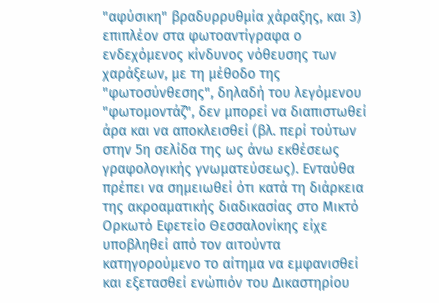"αφύσικη" βραδυρρυθμία χάραξης, και 3) επιπλέον στα φωτοαντίγραφα ο ενδεχόμενος κίνδυνος νόθευσης των χαράξεων, με τη μέθοδο της "φωτοσύνθεσης", δηλαδή του λεγόμενου "φωτομοντάζ", δεν μπορεί να διαπιστωθεί άρα και να αποκλεισθεί (βλ. περί τούτων στην 5η σελίδα της ως άνω εκθέσεως γραφολογικής γνωματεύσεως). Ενταύθα πρέπει να σημειωθεί ότι κατά τη διάρκεια της ακροαματικής διαδικασίας στο Μικτό Ορκωτό Εφετείο Θεσσαλονίκης είχε υποβληθεί από τον αιτούντα κατηγορούμενο το αίτημα να εμφανισθεί και εξετασθεί ενώπιόν του Δικαστηρίου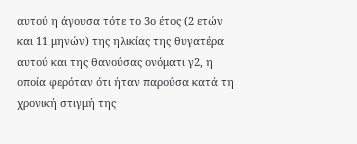αυτού η άγουσα τότε το 3ο έτος (2 ετών και 11 μηνών) της ηλικίας της θυγατέρα αυτού και της θανούσας ονόματι γ2, η οποία φερόταν ότι ήταν παρούσα κατά τη χρονική στιγμή της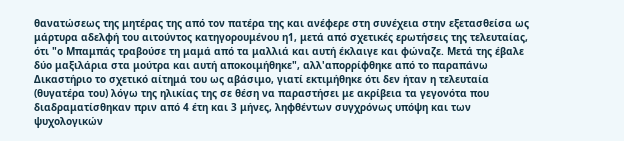θανατώσεως της μητέρας της από τον πατέρα της και ανέφερε στη συνέχεια στην εξετασθείσα ως μάρτυρα αδελφή του αιτούντος κατηγορουμένου η1, μετά από σχετικές ερωτήσεις της τελευταίας, ότι "ο Μπαμπάς τραβούσε τη μαμά από τα μαλλιά και αυτή έκλαιγε και φώναζε. Μετά της έβαλε δύο μαξιλάρια στα μούτρα και αυτή αποκοιμήθηκε", αλλ'απορρίφθηκε από το παραπάνω Δικαστήριο το σχετικό αίτημά του ως αβάσιμο, γιατί εκτιμήθηκε ότι δεν ήταν η τελευταία (θυγατέρα του) λόγω της ηλικίας της σε θέση να παραστήσει με ακρίβεια τα γεγονότα που διαδραματίσθηκαν πριν από 4 έτη και 3 μήνες, ληφθέντων συγχρόνως υπόψη και των ψυχολογικών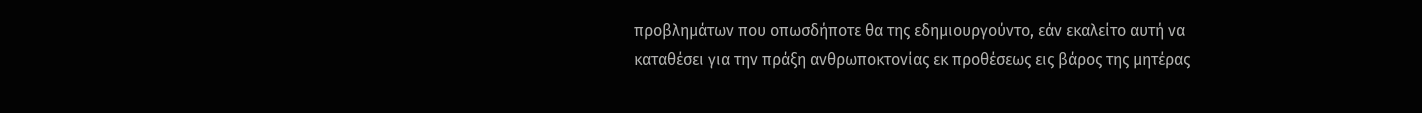προβλημάτων που οπωσδήποτε θα της εδημιουργούντο, εάν εκαλείτο αυτή να καταθέσει για την πράξη ανθρωποκτονίας εκ προθέσεως εις βάρος της μητέρας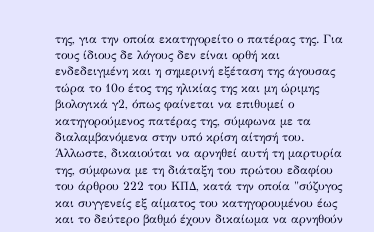της, για την οποία εκατηγορείτο ο πατέρας της. Για τους ίδιους δε λόγους δεν είναι ορθή και ενδεδειγμένη και η σημερινή εξέταση της άγουσας τώρα το 10ο έτος της ηλικίας της και μη ώριμης βιολογικά γ2, όπως φαίνεται να επιθυμεί ο κατηγορούμενος πατέρας της, σύμφωνα με τα διαλαμβανόμενα στην υπό κρίση αίτησή του. Άλλωστε, δικαιούται να αρνηθεί αυτή τη μαρτυρία της, σύμφωνα με τη διάταξη του πρώτου εδαφίου του άρθρου 222 του ΚΠΔ, κατά την οποία "σύζυγος και συγγενείς εξ αίματος του κατηγορουμένου έως και το δεύτερο βαθμό έχουν δικαίωμα να αρνηθούν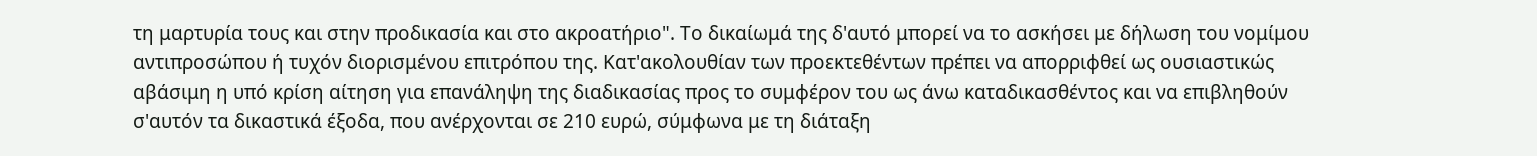τη μαρτυρία τους και στην προδικασία και στο ακροατήριο". Το δικαίωμά της δ'αυτό μπορεί να το ασκήσει με δήλωση του νομίμου αντιπροσώπου ή τυχόν διορισμένου επιτρόπου της. Κατ'ακολουθίαν των προεκτεθέντων πρέπει να απορριφθεί ως ουσιαστικώς αβάσιμη η υπό κρίση αίτηση για επανάληψη της διαδικασίας προς το συμφέρον του ως άνω καταδικασθέντος και να επιβληθούν σ'αυτόν τα δικαστικά έξοδα, που ανέρχονται σε 210 ευρώ, σύμφωνα με τη διάταξη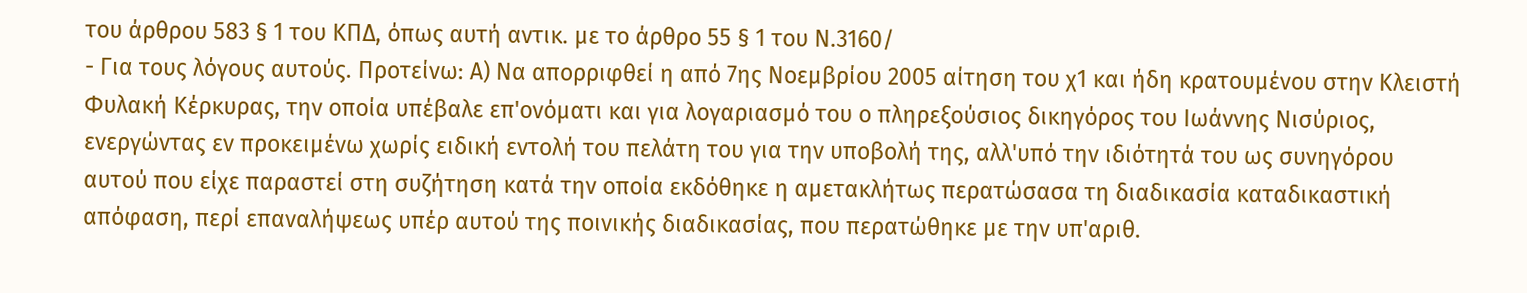του άρθρου 583 § 1 του ΚΠΔ, όπως αυτή αντικ. με το άρθρο 55 § 1 του Ν.3160/
- Για τους λόγους αυτούς. Προτείνω: Α) Να απορριφθεί η από 7ης Νοεμβρίου 2005 αίτηση του χ1 και ήδη κρατουμένου στην Κλειστή Φυλακή Κέρκυρας, την οποία υπέβαλε επ'ονόματι και για λογαριασμό του ο πληρεξούσιος δικηγόρος του Ιωάννης Νισύριος, ενεργώντας εν προκειμένω χωρίς ειδική εντολή του πελάτη του για την υποβολή της, αλλ'υπό την ιδιότητά του ως συνηγόρου αυτού που είχε παραστεί στη συζήτηση κατά την οποία εκδόθηκε η αμετακλήτως περατώσασα τη διαδικασία καταδικαστική απόφαση, περί επαναλήψεως υπέρ αυτού της ποινικής διαδικασίας, που περατώθηκε με την υπ'αριθ.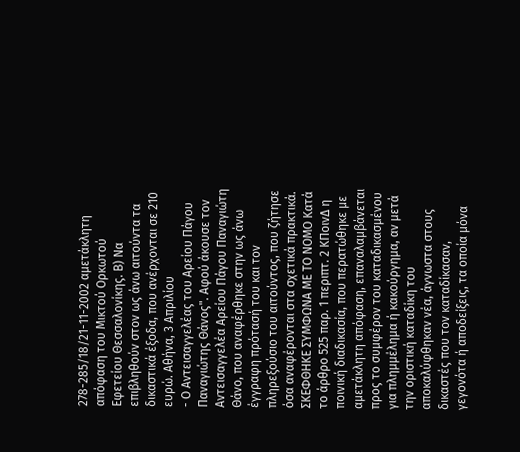278-285/18/21-11-2002 αμετάκλητη απόφαση του Μικτού Ορκωτού Εφετείου Θεσσαλονίκης. Β) Να επιβληθούν στον ως άνω αιτούντα τα δικαστικά έξοδα, που ανέρχονται σε 210 ευρώ. Αθήνα, 3 Απριλίου
- Ο Αντεισαγγελέας του Αρείου Πάγου Παναγιώτης Θάνος". Αφού άκουσε τον Αντεισαγγελέα Αρείου Πάγου Παναγιώτη Θάνο, που αναφέρθηκε στην ως άνω έγγραφη πρότασή του και τον πληρεξούσιο του αιτούντος, που ζήτησε όσα αναφέρονται στα σχετικά πρακτικά. ΣΚΕΦΘΗΚΕ ΣΥΜΦΩΝΑ ΜΕ ΤΟ ΝΟΜΟ Κατά το άρθρο 525 παρ. 1 περιπτ. 2 ΚΠοινΔ η ποινική διαδικασία, που περατώθηκε με αμετάκλητη απόφαση, επαναλαμβάνεται προς το συμφέρον του καταδικασμένου για πλημμέλημα ή κακούργημα, αν μετά την οριστική καταδίκη του αποκαλύφθηκαν νέα, άγνωστα στους δικαστές που τον καταδίκασαν, γεγονότα ή αποδείξεις, τα οποία μόνα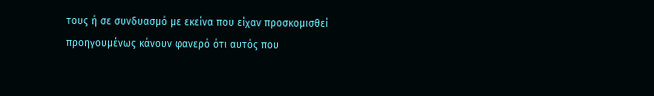τους ή σε συνδυασμό με εκείνα που είχαν προσκομισθεί προηγουμένως κάνουν φανερό ότι αυτός που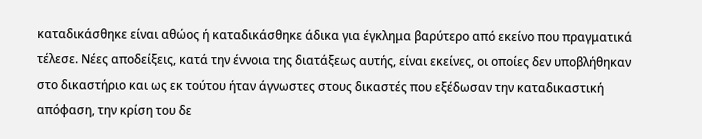καταδικάσθηκε είναι αθώος ή καταδικάσθηκε άδικα για έγκλημα βαρύτερο από εκείνο που πραγματικά τέλεσε. Νέες αποδείξεις, κατά την έννοια της διατάξεως αυτής, είναι εκείνες, οι οποίες δεν υποβλήθηκαν στο δικαστήριο και ως εκ τούτου ήταν άγνωστες στους δικαστές που εξέδωσαν την καταδικαστική απόφαση, την κρίση του δε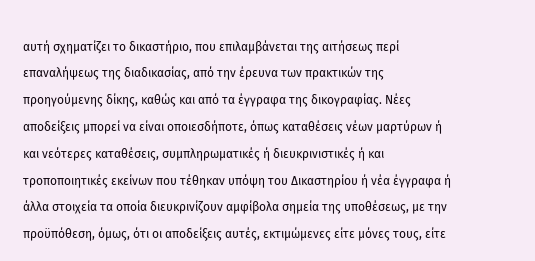αυτή σχηματίζει το δικαστήριο, που επιλαμβάνεται της αιτήσεως περί επαναλήψεως της διαδικασίας, από την έρευνα των πρακτικών της προηγούμενης δίκης, καθώς και από τα έγγραφα της δικογραφίας. Νέες αποδείξεις μπορεί να είναι οποιεσδήποτε, όπως καταθέσεις νέων μαρτύρων ή και νεότερες καταθέσεις, συμπληρωματικές ή διευκρινιστικές ή και τροποποιητικές εκείνων που τέθηκαν υπόψη του Δικαστηρίου ή νέα έγγραφα ή άλλα στοιχεία τα οποία διευκρινίζουν αμφίβολα σημεία της υποθέσεως, με την προϋπόθεση, όμως, ότι οι αποδείξεις αυτές, εκτιμώμενες είτε μόνες τους, είτε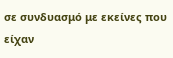σε συνδυασμό με εκείνες που είχαν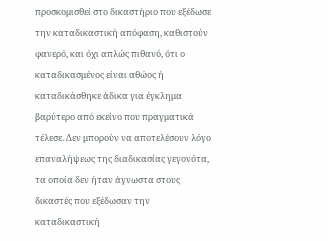προσκομισθεί στο δικαστήριο που εξέδωσε την καταδικαστική απόφαση, καθιστούν φανερό, και όχι απλώς πιθανό, ότι ο καταδικασμένος είναι αθώος ή καταδικάσθηκε άδικα για έγκλημα βαρύτερο από εκείνο που πραγματικά τέλεσε. Δεν μπορούν να αποτελέσουν λόγο επαναλήψεως της διαδικασίας γεγονότα, τα οποία δεν ήταν άγνωστα στους δικαστές που εξέδωσαν την καταδικαστική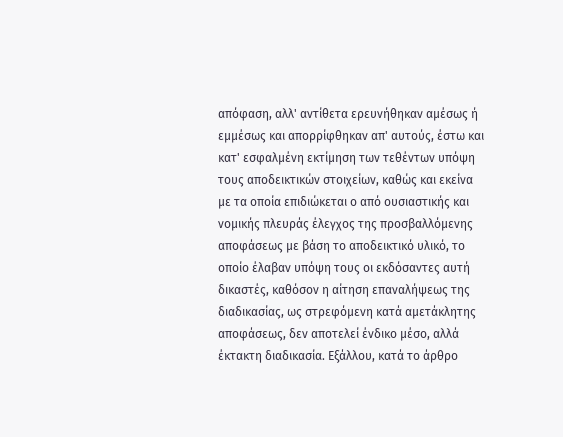απόφαση, αλλ' αντίθετα ερευνήθηκαν αμέσως ή εμμέσως και απορρίφθηκαν απ' αυτούς, έστω και κατ' εσφαλμένη εκτίμηση των τεθέντων υπόψη τους αποδεικτικών στοιχείων, καθώς και εκείνα με τα οποία επιδιώκεται ο από ουσιαστικής και νομικής πλευράς έλεγχος της προσβαλλόμενης αποφάσεως με βάση το αποδεικτικό υλικό, το οποίο έλαβαν υπόψη τους οι εκδόσαντες αυτή δικαστές, καθόσον η αίτηση επαναλήψεως της διαδικασίας, ως στρεφόμενη κατά αμετάκλητης αποφάσεως, δεν αποτελεί ένδικο μέσο, αλλά έκτακτη διαδικασία. Εξάλλου, κατά το άρθρο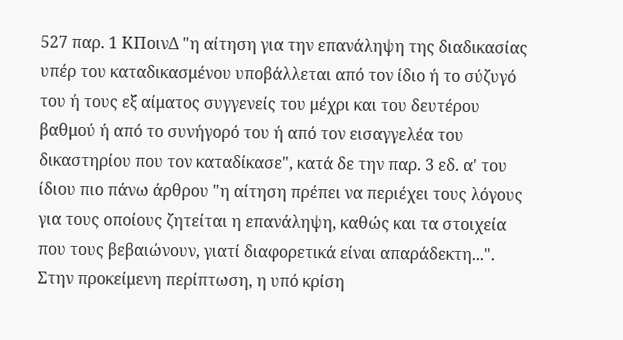527 παρ. 1 ΚΠοινΔ "η αίτηση για την επανάληψη της διαδικασίας υπέρ του καταδικασμένου υποβάλλεται από τον ίδιο ή το σύζυγό του ή τους εξ αίματος συγγενείς του μέχρι και του δευτέρου βαθμού ή από το συνήγορό του ή από τον εισαγγελέα του δικαστηρίου που τον καταδίκασε", κατά δε την παρ. 3 εδ. α' του ίδιου πιο πάνω άρθρου "η αίτηση πρέπει να περιέχει τους λόγους για τους οποίους ζητείται η επανάληψη, καθώς και τα στοιχεία που τους βεβαιώνουν, γιατί διαφορετικά είναι απαράδεκτη...". Στην προκείμενη περίπτωση, η υπό κρίση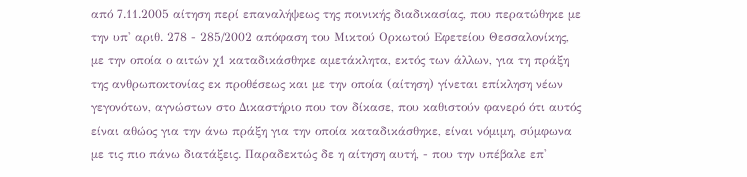από 7.11.2005 αίτηση περί επαναλήψεως της ποινικής διαδικασίας, που περατώθηκε με την υπ' αριθ. 278 - 285/2002 απόφαση του Μικτού Ορκωτού Εφετείου Θεσσαλονίκης, με την οποία ο αιτών χ1 καταδικάσθηκε αμετάκλητα, εκτός των άλλων, για τη πράξη της ανθρωποκτονίας εκ προθέσεως και με την οποία (αίτηση) γίνεται επίκληση νέων γεγονότων, αγνώστων στο Δικαστήριο που τον δίκασε, που καθιστούν φανερό ότι αυτός είναι αθώος για την άνω πράξη για την οποία καταδικάσθηκε, είναι νόμιμη, σύμφωνα με τις πιο πάνω διατάξεις. Παραδεκτώς δε η αίτηση αυτή, - που την υπέβαλε επ'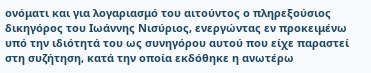ονόματι και για λογαριασμό του αιτούντος ο πληρεξούσιος δικηγόρος του Ιωάννης Νισύριος, ενεργώντας εν προκειμένω υπό την ιδιότητά του ως συνηγόρου αυτού που είχε παραστεί στη συζήτηση, κατά την οποία εκδόθηκε η ανωτέρω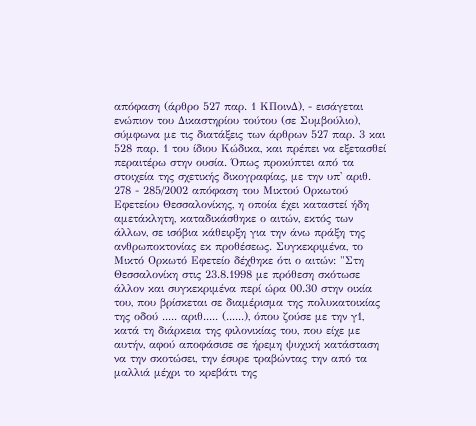απόφαση (άρθρο 527 παρ. 1 ΚΠοινΔ), - εισάγεται ενώπιον του Δικαστηρίου τούτου (σε Συμβούλιο), σύμφωνα με τις διατάξεις των άρθρων 527 παρ. 3 και 528 παρ. 1 του ίδιου Κώδικα, και πρέπει να εξετασθεί περαιτέρω στην ουσία. Όπως προκύπτει από τα στοιχεία της σχετικής δικογραφίας, με την υπ' αριθ. 278 - 285/2002 απόφαση του Μικτού Ορκωτού Εφετείου Θεσσαλονίκης, η οποία έχει καταστεί ήδη αμετάκλητη, καταδικάσθηκε ο αιτών, εκτός των άλλων, σε ισόβια κάθειρξη για την άνω πράξη της ανθρωποκτονίας εκ προθέσεως. Συγκεκριμένα, το Μικτό Ορκωτό Εφετείο δέχθηκε ότι ο αιτών: "Στη Θεσσαλονίκη στις 23.8.1998 με πρόθεση σκότωσε άλλον και συγκεκριμένα περί ώρα 00.30 στην οικία του, που βρίσκεται σε διαμέρισμα της πολυκατοικίας της οδού ..... αριθ..... (......), όπου ζούσε με την γ1, κατά τη διάρκεια της φιλονικίας του, που είχε με αυτήν, αφού αποφάσισε σε ήρεμη ψυχική κατάσταση να την σκοτώσει, την έσυρε τραβώντας την από τα μαλλιά μέχρι το κρεβάτι της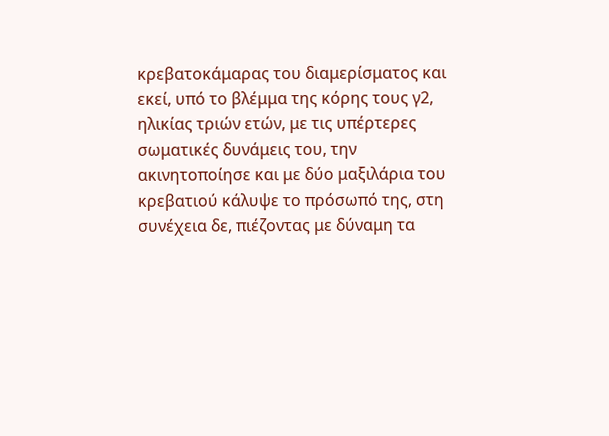κρεβατοκάμαρας του διαμερίσματος και εκεί, υπό το βλέμμα της κόρης τους γ2, ηλικίας τριών ετών, με τις υπέρτερες σωματικές δυνάμεις του, την ακινητοποίησε και με δύο μαξιλάρια του κρεβατιού κάλυψε το πρόσωπό της, στη συνέχεια δε, πιέζοντας με δύναμη τα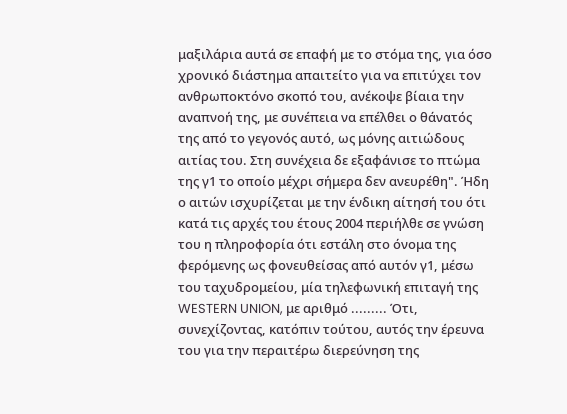μαξιλάρια αυτά σε επαφή με το στόμα της, για όσο χρονικό διάστημα απαιτείτο για να επιτύχει τον ανθρωποκτόνο σκοπό του, ανέκοψε βίαια την αναπνοή της, με συνέπεια να επέλθει ο θάνατός της από το γεγονός αυτό, ως μόνης αιτιώδους αιτίας του. Στη συνέχεια δε εξαφάνισε το πτώμα της γ1 το οποίο μέχρι σήμερα δεν ανευρέθη". Ήδη ο αιτών ισχυρίζεται με την ένδικη αίτησή του ότι κατά τις αρχές του έτους 2004 περιήλθε σε γνώση του η πληροφορία ότι εστάλη στο όνομα της φερόμενης ως φονευθείσας από αυτόν γ1, μέσω του ταχυδρομείου, μία τηλεφωνική επιταγή της WESTERN UNION, με αριθμό ......... Ότι, συνεχίζοντας, κατόπιν τούτου, αυτός την έρευνα του για την περαιτέρω διερεύνηση της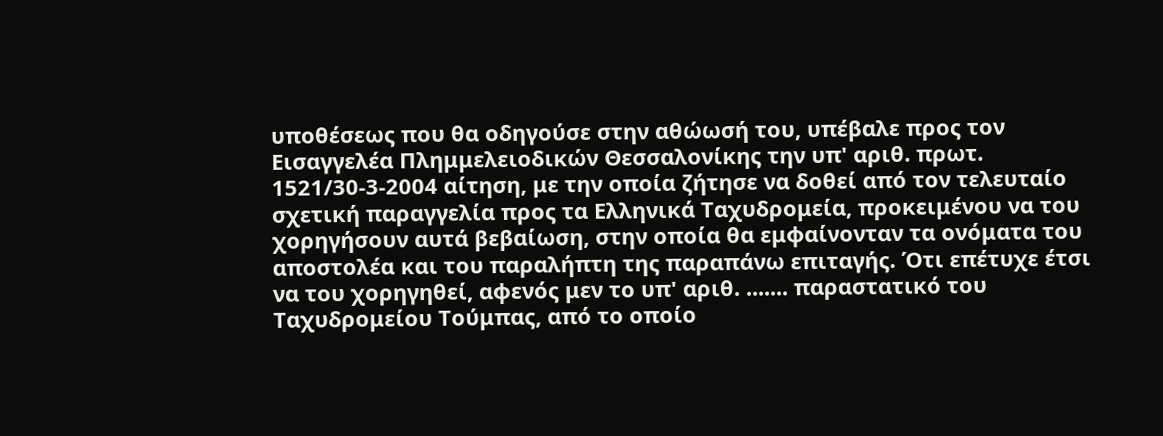υποθέσεως που θα οδηγούσε στην αθώωσή του, υπέβαλε προς τον Εισαγγελέα Πλημμελειοδικών Θεσσαλονίκης την υπ' αριθ. πρωτ. 1521/30-3-2004 αίτηση, με την οποία ζήτησε να δοθεί από τον τελευταίο σχετική παραγγελία προς τα Ελληνικά Ταχυδρομεία, προκειμένου να του χορηγήσουν αυτά βεβαίωση, στην οποία θα εμφαίνονταν τα ονόματα του αποστολέα και του παραλήπτη της παραπάνω επιταγής. Ότι επέτυχε έτσι να του χορηγηθεί, αφενός μεν το υπ' αριθ. ....... παραστατικό του Ταχυδρομείου Τούμπας, από το οποίο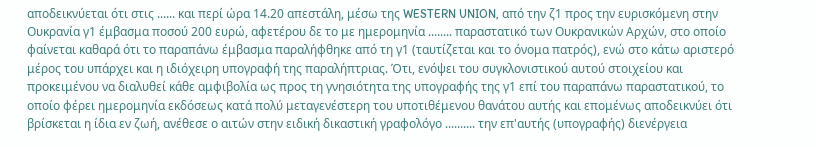αποδεικνύεται ότι στις ...... και περί ώρα 14.20 απεστάλη, μέσω της WESTERN UNION, από την ζ1 προς την ευρισκόμενη στην Ουκρανία γ1 έμβασμα ποσού 200 ευρώ, αφετέρου δε το με ημερομηνία ........ παραστατικό των Ουκρανικών Αρχών, στο οποίο φαίνεται καθαρά ότι το παραπάνω έμβασμα παραλήφθηκε από τη γ1 (ταυτίζεται και το όνομα πατρός), ενώ στο κάτω αριστερό μέρος του υπάρχει και η ιδιόχειρη υπογραφή της παραλήπτριας. Ότι, ενόψει του συγκλονιστικού αυτού στοιχείου και προκειμένου να διαλυθεί κάθε αμφιβολία ως προς τη γνησιότητα της υπογραφής της γ1 επί του παραπάνω παραστατικού, το οποίο φέρει ημερομηνία εκδόσεως κατά πολύ μεταγενέστερη του υποτιθέμενου θανάτου αυτής και επομένως αποδεικνύει ότι βρίσκεται η ίδια εν ζωή, ανέθεσε ο αιτών στην ειδική δικαστική γραφολόγο .......... την επ'αυτής (υπογραφής) διενέργεια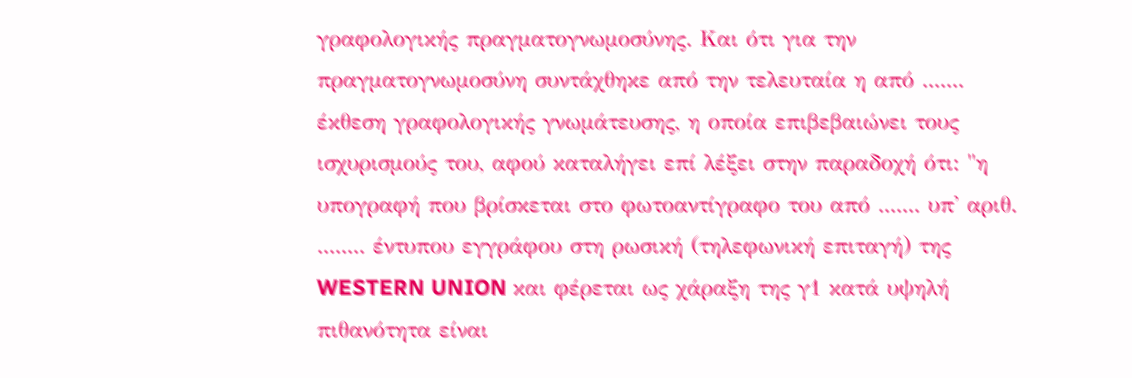γραφολογικής πραγματογνωμοσύνης. Και ότι για την πραγματογνωμοσύνη συντάχθηκε από την τελευταία η από ....... έκθεση γραφολογικής γνωμάτευσης, η οποία επιβεβαιώνει τους ισχυρισμούς του, αφού καταλήγει επί λέξει στην παραδοχή ότι: "η υπογραφή που βρίσκεται στο φωτοαντίγραφο του από ....... υπ' αριθ. ........ έντυπου εγγράφου στη ρωσική (τηλεφωνική επιταγή) της WESTERN UNION και φέρεται ως χάραξη της γ1 κατά υψηλή πιθανότητα είναι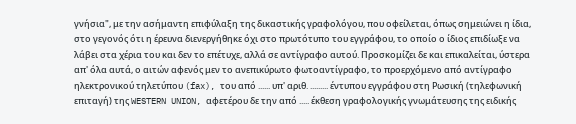γνήσια", με την ασήμαντη επιφύλαξη της δικαστικής γραφολόγου, που οφείλεται, όπως σημειώνει η ίδια, στο γεγονός ότι η έρευνα διενεργήθηκε όχι στο πρωτότυπο του εγγράφου, το οποίο ο ίδιος επιδίωξε να λάβει στα χέρια του και δεν το επέτυχε, αλλά σε αντίγραφο αυτού. Προσκομίζει δε και επικαλείται, ύστερα απ' όλα αυτά, ο αιτών αφενός μεν το ανεπικύρωτο φωτοαντίγραφο, το προερχόμενο από αντίγραφο ηλεκτρονικού τηλετύπου (fax), του από ...... υπ' αριθ. ......... έντυπου εγγράφου στη Ρωσική (τηλεφωνική επιταγή) της WESTERN UNION, αφετέρου δε την από ..... έκθεση γραφολογικής γνωμάτευσης της ειδικής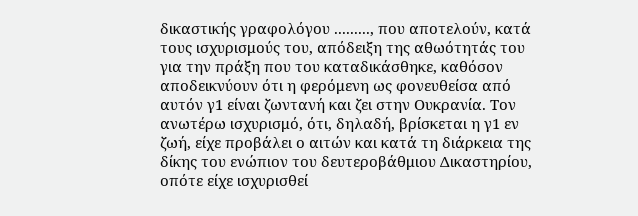δικαστικής γραφολόγου ........., που αποτελούν, κατά τους ισχυρισμούς του, απόδειξη της αθωότητάς του για την πράξη που του καταδικάσθηκε, καθόσον αποδεικνύουν ότι η φερόμενη ως φονευθείσα από αυτόν γ1 είναι ζωντανή και ζει στην Ουκρανία. Τον ανωτέρω ισχυρισμό, ότι, δηλαδή, βρίσκεται η γ1 εν ζωή, είχε προβάλει ο αιτών και κατά τη διάρκεια της δίκης του ενώπιον του δευτεροβάθμιου Δικαστηρίου, οπότε είχε ισχυρισθεί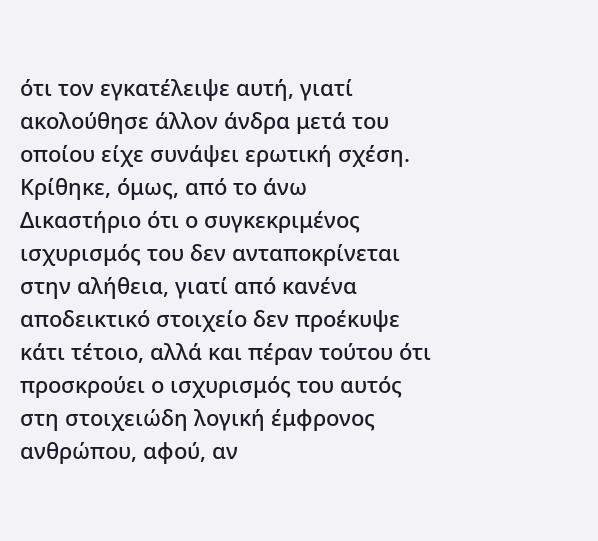ότι τον εγκατέλειψε αυτή, γιατί ακολούθησε άλλον άνδρα μετά του οποίου είχε συνάψει ερωτική σχέση. Κρίθηκε, όμως, από το άνω Δικαστήριο ότι ο συγκεκριμένος ισχυρισμός του δεν ανταποκρίνεται στην αλήθεια, γιατί από κανένα αποδεικτικό στοιχείο δεν προέκυψε κάτι τέτοιο, αλλά και πέραν τούτου ότι προσκρούει ο ισχυρισμός του αυτός στη στοιχειώδη λογική έμφρονος ανθρώπου, αφού, αν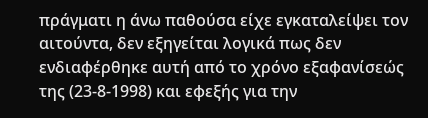πράγματι η άνω παθούσα είχε εγκαταλείψει τον αιτούντα, δεν εξηγείται λογικά πως δεν ενδιαφέρθηκε αυτή από το χρόνο εξαφανίσεώς της (23-8-1998) και εφεξής για την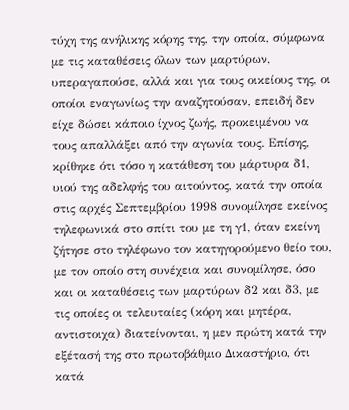τύχη της ανήλικης κόρης της, την οποία, σύμφωνα με τις καταθέσεις όλων των μαρτύρων, υπεραγαπούσε, αλλά και για τους οικείους της, οι οποίοι εναγωνίως την αναζητούσαν, επειδή δεν είχε δώσει κάποιο ίχνος ζωής, προκειμένου να τους απαλλάξει από την αγωνία τους. Επίσης, κρίθηκε ότι τόσο η κατάθεση του μάρτυρα δ1, υιού της αδελφής του αιτούντος, κατά την οποία στις αρχές Σεπτεμβρίου 1998 συνομίλησε εκείνος τηλεφωνικά στο σπίτι του με τη γ1, όταν εκείνη ζήτησε στο τηλέφωνο τον κατηγορούμενο θείο του, με τον οποίο στη συνέχεια και συνομίλησε, όσο και οι καταθέσεις των μαρτύρων δ2 και δ3, με τις οποίες οι τελευταίες (κόρη και μητέρα, αντιστοιχα) διατείνονται, η μεν πρώτη κατά την εξέτασή της στο πρωτοβάθμιο Δικαστήριο, ότι κατά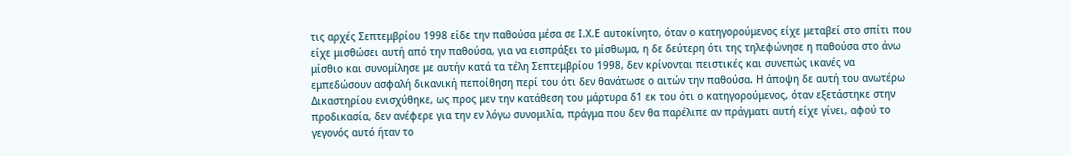τις αρχές Σεπτεμβρίου 1998 είδε την παθούσα μέσα σε Ι.Χ.Ε αυτοκίνητο, όταν ο κατηγορούμενος είχε μεταβεί στο σπίτι που είχε μισθώσει αυτή από την παθούσα, για να εισπράξει το μίσθωμα, η δε δεύτερη ότι της τηλεφώνησε η παθούσα στο άνω μίσθιο και συνομίλησε με αυτήν κατά τα τέλη Σεπτεμβρίου 1998, δεν κρίνονται πειστικές και συνεπώς ικανές να εμπεδώσουν ασφαλή δικανική πεποίθηση περί του ότι δεν θανάτωσε ο αιτών την παθούσα. Η άποψη δε αυτή του ανωτέρω Δικαστηρίου ενισχύθηκε, ως προς μεν την κατάθεση του μάρτυρα δ1 εκ του ότι ο κατηγορούμενος, όταν εξετάστηκε στην προδικασία, δεν ανέφερε για την εν λόγω συνομιλία, πράγμα που δεν θα παρέλιπε αν πράγματι αυτή είχε γίνει, αφού το γεγονός αυτό ήταν το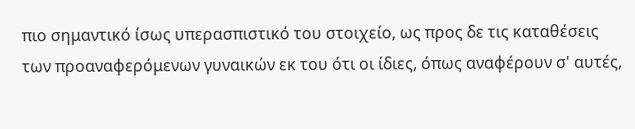πιο σημαντικό ίσως υπερασπιστικό του στοιχείο, ως προς δε τις καταθέσεις των προαναφερόμενων γυναικών εκ του ότι οι ίδιες, όπως αναφέρουν σ' αυτές,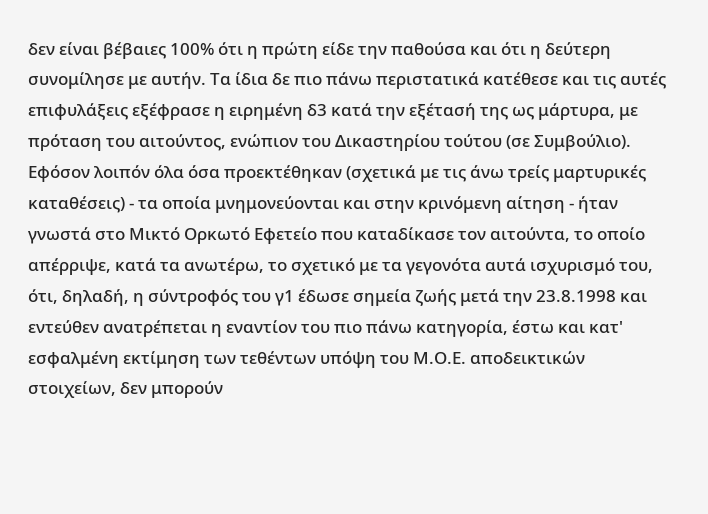δεν είναι βέβαιες 100% ότι η πρώτη είδε την παθούσα και ότι η δεύτερη συνομίλησε με αυτήν. Τα ίδια δε πιο πάνω περιστατικά κατέθεσε και τις αυτές επιφυλάξεις εξέφρασε η ειρημένη δ3 κατά την εξέτασή της ως μάρτυρα, με πρόταση του αιτούντος, ενώπιον του Δικαστηρίου τούτου (σε Συμβούλιο). Εφόσον λοιπόν όλα όσα προεκτέθηκαν (σχετικά με τις άνω τρείς μαρτυρικές καταθέσεις) - τα οποία μνημονεύονται και στην κρινόμενη αίτηση - ήταν γνωστά στο Μικτό Ορκωτό Εφετείο που καταδίκασε τον αιτούντα, το οποίο απέρριψε, κατά τα ανωτέρω, το σχετικό με τα γεγονότα αυτά ισχυρισμό του, ότι, δηλαδή, η σύντροφός του γ1 έδωσε σημεία ζωής μετά την 23.8.1998 και εντεύθεν ανατρέπεται η εναντίον του πιο πάνω κατηγορία, έστω και κατ' εσφαλμένη εκτίμηση των τεθέντων υπόψη του Μ.Ο.Ε. αποδεικτικών στοιχείων, δεν μπορούν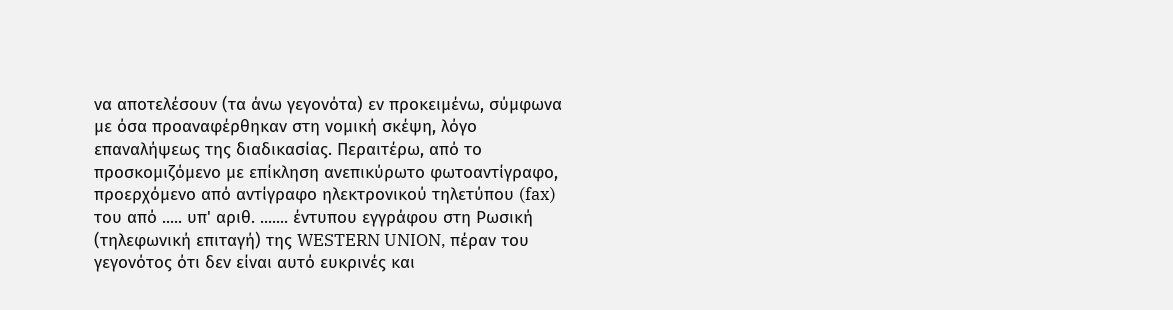να αποτελέσουν (τα άνω γεγονότα) εν προκειμένω, σύμφωνα με όσα προαναφέρθηκαν στη νομική σκέψη, λόγο επαναλήψεως της διαδικασίας. Περαιτέρω, από το προσκομιζόμενο με επίκληση ανεπικύρωτο φωτοαντίγραφο, προερχόμενο από αντίγραφο ηλεκτρονικού τηλετύπου (fax) του από ..... υπ' αριθ. ....... έντυπου εγγράφου στη Ρωσική (τηλεφωνική επιταγή) της WESTERN UNION, πέραν του γεγονότος ότι δεν είναι αυτό ευκρινές και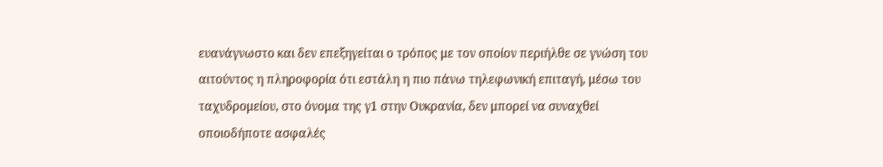ευανάγνωστο και δεν επεξηγείται ο τρόπος με τον οποίον περιήλθε σε γνώση του αιτούντος η πληροφορία ότι εστάλη η πιο πάνω τηλεφωνική επιταγή, μέσω του ταχυδρομείου, στο όνομα της γ1 στην Ουκρανία, δεν μπορεί να συναχθεί οποιοδήποτε ασφαλές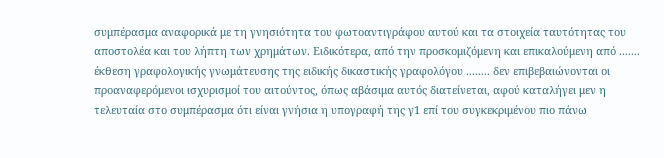συμπέρασμα αναφορικά με τη γνησιότητα του φωτοαντιγράφου αυτού και τα στοιχεία ταυτότητας του αποστολέα και του λήπτη των χρημάτων. Ειδικότερα, από την προσκομιζόμενη και επικαλούμενη από ....... έκθεση γραφολογικής γνωμάτευσης της ειδικής δικαστικής γραφολόγου ........ δεν επιβεβαιώνονται οι προαναφερόμενοι ισχυρισμοί του αιτούντος, όπως αβάσιμα αυτός διατείνεται, αφού καταλήγει μεν η τελευταία στο συμπέρασμα ότι είναι γνήσια η υπογραφή της γ1 επί του συγκεκριμένου πιο πάνω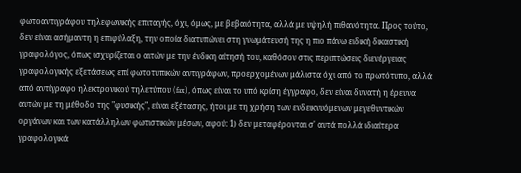φωτοαντιγράφου τηλεφωνικής επιταγής, όχι, όμως, με βεβαιότητα, αλλά με υψηλή πιθανότητα. Προς τούτο, δεν είναι ασήμαντη η επιφύλαξη, την οποία διατυπώνει στη γνωμάτευσή της η πιο πάνω ειδική δικαστική γραφολόγος, όπως ισχυρίζεται ο αιτών με την ένδικη αίτησή του, καθόσον στις περιπτώσεις διενέργειας γραφολογικής εξετάσεως επί φωτοτυπικών αντιγράφων, προερχομένων μάλιστα όχι από το πρωτότυπο, αλλά από αντίγραφο ηλεκτρονικού τηλετύπου (fax), όπως είναι το υπό κρίση έγγραφο, δεν είναι δυνατή η έρευνα αυτών με τη μέθοδο της "φυσικής", είναι εξέτασης, ήτοι με τη χρήση των ενδεικνυόμενων μεγεθυντικών οργάνων και των κατάλληλων φωτιστικών μέσων, αφού: 1) δεν μεταφέρονται σ' αυτά πολλά ιδιαίτερα γραφολογικά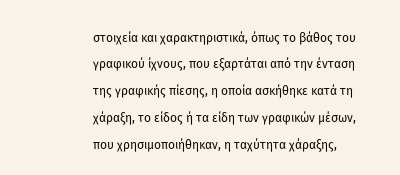στοιχεία και χαρακτηριστικά, όπως το βάθος του γραφικού ίχνους, που εξαρτάται από την ένταση της γραφικής πίεσης, η οποία ασκήθηκε κατά τη χάραξη, το είδος ή τα είδη των γραφικών μέσων, που χρησιμοποιήθηκαν, η ταχύτητα χάραξης,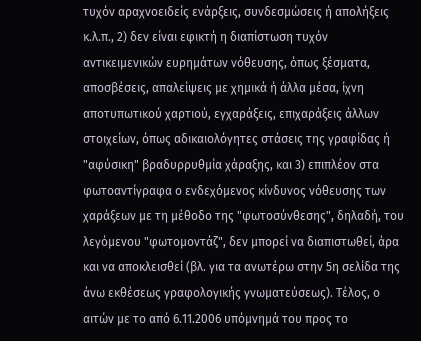τυχόν αραχνοειδείς ενάρξεις, συνδεσμώσεις ή απολήξεις κ.λ.π., 2) δεν είναι εφικτή η διαπίστωση τυχόν αντικειμενικών ευρημάτων νόθευσης, όπως ξέσματα, αποσβέσεις, απαλείψεις με χημικά ή άλλα μέσα, ίχνη αποτυπωτικού χαρτιού, εγχαράξεις, επιχαράξεις άλλων στοιχείων, όπως αδικαιολόγητες στάσεις της γραφίδας ή "αφύσικη" βραδυρρυθμία χάραξης, και 3) επιπλέον στα φωτοαντίγραφα ο ενδεχόμενος κίνδυνος νόθευσης των χαράξεων με τη μέθοδο της "φωτοσύνθεσης", δηλαδή, του λεγόμενου "φωτομοντάζ", δεν μπορεί να διαπιστωθεί, άρα και να αποκλεισθεί (βλ. για τα ανωτέρω στην 5η σελίδα της άνω εκθέσεως γραφολογικής γνωματεύσεως). Τέλος, ο αιτών με το από 6.11.2006 υπόμνημά του προς το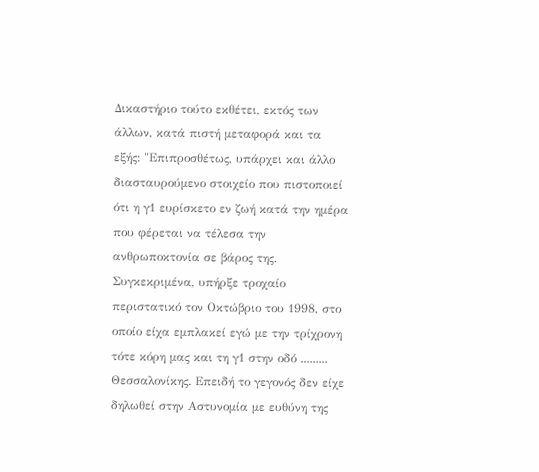Δικαστήριο τούτο εκθέτει, εκτός των άλλων, κατά πιστή μεταφορά και τα εξής: "Επιπροσθέτως, υπάρχει και άλλο διασταυρούμενο στοιχείο που πιστοποιεί ότι η γ1 ευρίσκετο εν ζωή κατά την ημέρα που φέρεται να τέλεσα την ανθρωποκτονία σε βάρος της. Συγκεκριμένα, υπήρξε τροχαίο περιστατικό τον Οκτώβριο του 1998, στο οποίο είχα εμπλακεί εγώ με την τρίχρονη τότε κόρη μας και τη γ1 στην οδό ......... Θεσσαλονίκης. Επειδή το γεγονός δεν είχε δηλωθεί στην Αστυνομία με ευθύνη της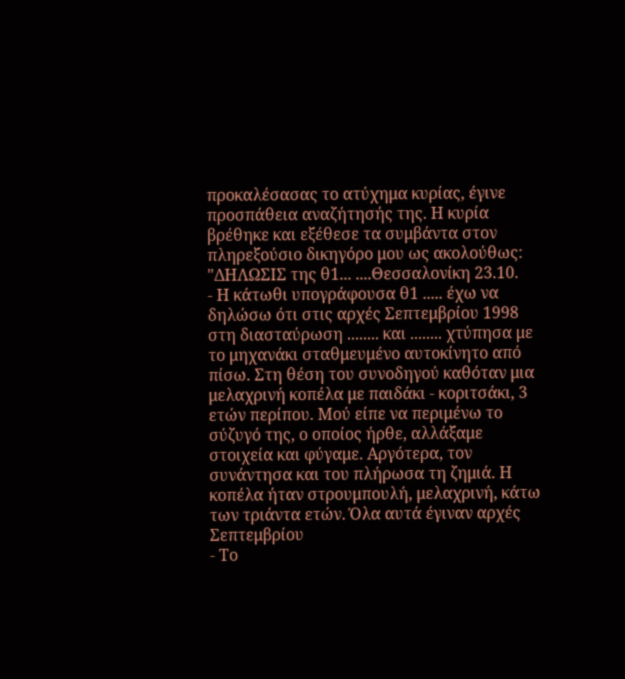προκαλέσασας το ατύχημα κυρίας, έγινε προσπάθεια αναζήτησής της. Η κυρία βρέθηκε και εξέθεσε τα συμβάντα στον πληρεξούσιο δικηγόρο μου ως ακολούθως: "ΔΗΛΩΣΙΣ της θ1... ....Θεσσαλονίκη 23.10.
- Η κάτωθι υπογράφουσα θ1 ..... έχω να δηλώσω ότι στις αρχές Σεπτεμβρίου 1998 στη διασταύρωση ........ και ........ χτύπησα με το μηχανάκι σταθμευμένο αυτοκίνητο από πίσω. Στη θέση του συνοδηγού καθόταν μια μελαχρινή κοπέλα με παιδάκι - κοριτσάκι, 3 ετών περίπου. Μού είπε να περιμένω το σύζυγό της, ο οποίος ήρθε, αλλάξαμε στοιχεία και φύγαμε. Αργότερα, τον συνάντησα και του πλήρωσα τη ζημιά. Η κοπέλα ήταν στρουμπουλή, μελαχρινή, κάτω των τριάντα ετών. Όλα αυτά έγιναν αρχές Σεπτεμβρίου
- Το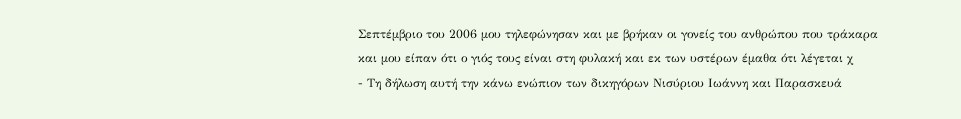Σεπτέμβριο του 2006 μου τηλεφώνησαν και με βρήκαν οι γονείς του ανθρώπου που τράκαρα και μου είπαν ότι ο γιός τους είναι στη φυλακή και εκ των υστέρων έμαθα ότι λέγεται χ
- Τη δήλωση αυτή την κάνω ενώπιον των δικηγόρων Νισύριου Ιωάννη και Παρασκευά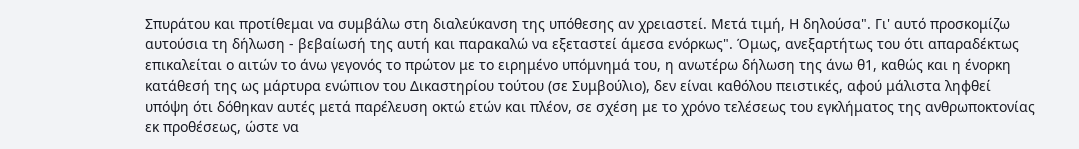Σπυράτου και προτίθεμαι να συμβάλω στη διαλεύκανση της υπόθεσης αν χρειαστεί. Μετά τιμή, Η δηλούσα". Γι' αυτό προσκομίζω αυτούσια τη δήλωση - βεβαίωσή της αυτή και παρακαλώ να εξεταστεί άμεσα ενόρκως". Όμως, ανεξαρτήτως του ότι απαραδέκτως επικαλείται ο αιτών το άνω γεγονός το πρώτον με το ειρημένο υπόμνημά του, η ανωτέρω δήλωση της άνω θ1, καθώς και η ένορκη κατάθεσή της ως μάρτυρα ενώπιον του Δικαστηρίου τούτου (σε Συμβούλιο), δεν είναι καθόλου πειστικές, αφού μάλιστα ληφθεί υπόψη ότι δόθηκαν αυτές μετά παρέλευση οκτώ ετών και πλέον, σε σχέση με το χρόνο τελέσεως του εγκλήματος της ανθρωποκτονίας εκ προθέσεως, ώστε να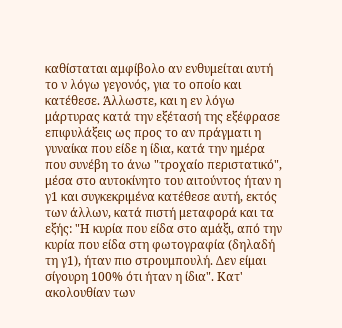καθίσταται αμφίβολο αν ενθυμείται αυτή το ν λόγω γεγονός, για το οποίο και κατέθεσε. Άλλωστε, και η εν λόγω μάρτυρας κατά την εξέτασή της εξέφρασε επιφυλάξεις ως προς το αν πράγματι η γυναίκα που είδε η ίδια, κατά την ημέρα που συνέβη το άνω "τροχαίο περιστατικό", μέσα στο αυτοκίνητο του αιτούντος ήταν η γ1 και συγκεκριμένα κατέθεσε αυτή, εκτός των άλλων, κατά πιστή μεταφορά και τα εξής: "Η κυρία που είδα στο αμάξι, από την κυρία που είδα στη φωτογραφία (δηλαδή τη γ1), ήταν πιο στρουμπουλή. Δεν είμαι σίγουρη 100% ότι ήταν η ίδια". Κατ' ακολουθίαν των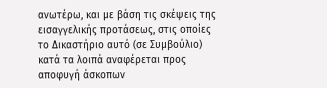ανωτέρω, και με βάση τις σκέψεις της εισαγγελικής προτάσεως, στις οποίες το Δικαστήριο αυτό (σε Συμβούλιο) κατά τα λοιπά αναφέρεται προς αποφυγή άσκοπων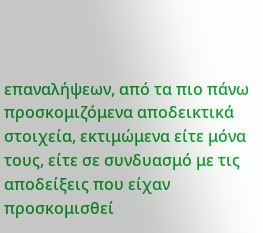επαναλήψεων, από τα πιο πάνω προσκομιζόμενα αποδεικτικά στοιχεία, εκτιμώμενα είτε μόνα τους, είτε σε συνδυασμό με τις αποδείξεις που είχαν προσκομισθεί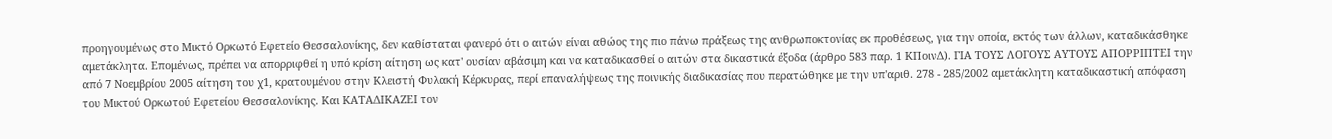προηγουμένως στο Μικτό Ορκωτό Εφετείο Θεσσαλονίκης, δεν καθίσταται φανερό ότι ο αιτών είναι αθώος της πιο πάνω πράξεως της ανθρωποκτονίας εκ προθέσεως, για την οποία, εκτός των άλλων, καταδικάσθηκε αμετάκλητα. Επομένως, πρέπει να απορριφθεί η υπό κρίση αίτηση ως κατ' ουσίαν αβάσιμη και να καταδικασθεί ο αιτών στα δικαστικά έξοδα (άρθρο 583 παρ. 1 ΚΠοινΔ). ΓΙΑ ΤΟΥΣ ΛΟΓΟΥΣ ΑΥΤΟΥΣ ΑΠΟΡΡΙΠΤΕΙ την από 7 Νοεμβρίου 2005 αίτηση του χ1, κρατουμένου στην Κλειστή Φυλακή Κέρκυρας, περί επαναλήψεως της ποινικής διαδικασίας που περατώθηκε με την υπ'αριθ. 278 - 285/2002 αμετάκλητη καταδικαστική απόφαση του Μικτού Ορκωτού Εφετείου Θεσσαλονίκης. Και ΚΑΤΑΔΙΚΑΖΕΙ τον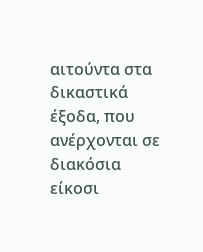αιτούντα στα δικαστικά έξοδα, που ανέρχονται σε διακόσια είκοσι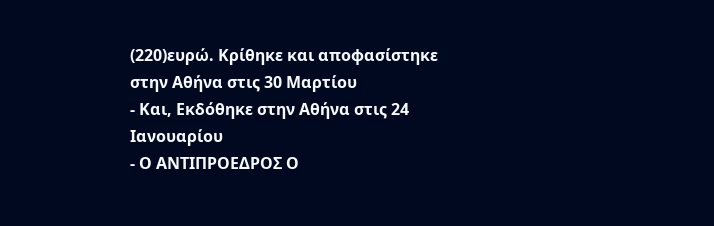(220)ευρώ. Κρίθηκε και αποφασίστηκε στην Αθήνα στις 30 Μαρτίου
- Και, Εκδόθηκε στην Αθήνα στις 24 Ιανουαρίου
- Ο ΑΝΤΙΠΡΟΕΔΡΟΣ Ο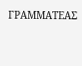ΓΡΑΜΜΑΤΕΑΣ